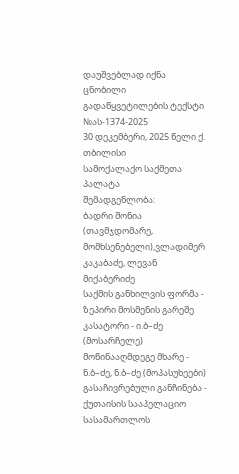დაუშვებლად იქნა ცნობილი
გადაწყვეტილების ტექსტი
№ას-1374-2025
30 დეკემბერი, 2025 წელი ქ. თბილისი
სამოქალაქო საქმეთა პალატა
შემადგენლობა:
ბადრი შონია (თავმჯდომარე, მომხსენებელი),ვლადიმერ კაკაბაძე, ლევან მიქაბერიძე
საქმის განხილვის ფორმა - ზეპირი მოსმენის გარეშე
კასატორი - ი.ბ–ძე (მოსარჩელე)
მოწინააღმდეგე მხარე - ნ.ბ–ძე, ნ.ბ–ძე (მოპასუხეები)
გასაჩივრებული განჩინება - ქუთაისის სააპელაციო სასამართლოს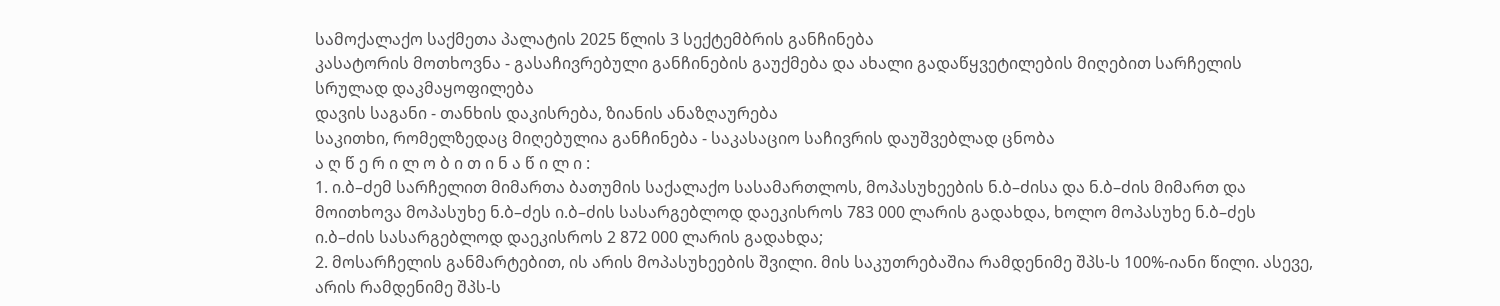სამოქალაქო საქმეთა პალატის 2025 წლის 3 სექტემბრის განჩინება
კასატორის მოთხოვნა - გასაჩივრებული განჩინების გაუქმება და ახალი გადაწყვეტილების მიღებით სარჩელის სრულად დაკმაყოფილება
დავის საგანი - თანხის დაკისრება, ზიანის ანაზღაურება
საკითხი, რომელზედაც მიღებულია განჩინება - საკასაციო საჩივრის დაუშვებლად ცნობა
ა ღ წ ე რ ი ლ ო ბ ი თ ი ნ ა წ ი ლ ი :
1. ი.ბ–ძემ სარჩელით მიმართა ბათუმის საქალაქო სასამართლოს, მოპასუხეების ნ.ბ–ძისა და ნ.ბ–ძის მიმართ და მოითხოვა მოპასუხე ნ.ბ–ძეს ი.ბ–ძის სასარგებლოდ დაეკისროს 783 000 ლარის გადახდა, ხოლო მოპასუხე ნ.ბ–ძეს ი.ბ–ძის სასარგებლოდ დაეკისროს 2 872 000 ლარის გადახდა;
2. მოსარჩელის განმარტებით, ის არის მოპასუხეების შვილი. მის საკუთრებაშია რამდენიმე შპს-ს 100%-იანი წილი. ასევე, არის რამდენიმე შპს-ს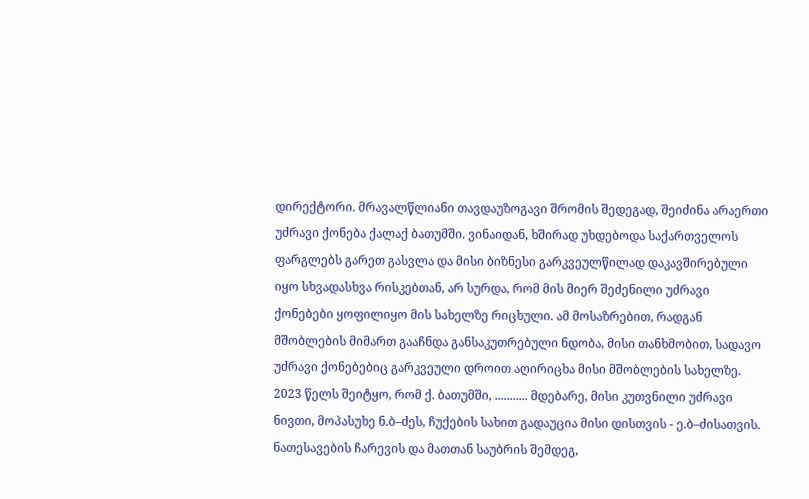დირექტორი. მრავალწლიანი თავდაუზოგავი შრომის შედეგად, შეიძინა არაერთი უძრავი ქონება ქალაქ ბათუმში. ვინაიდან, ხშირად უხდებოდა საქართველოს ფარგლებს გარეთ გასვლა და მისი ბიზნესი გარკვეულწილად დაკავშირებული იყო სხვადასხვა რისკებთან, არ სურდა, რომ მის მიერ შეძენილი უძრავი ქონებები ყოფილიყო მის სახელზე რიცხული. ამ მოსაზრებით, რადგან მშობლების მიმართ გააჩნდა განსაკუთრებული ნდობა, მისი თანხმობით, სადავო უძრავი ქონებებიც გარკვეული დროით აღირიცხა მისი მშობლების სახელზე. 2023 წელს შეიტყო, რომ ქ. ბათუმში, ........... მდებარე, მისი კუთვნილი უძრავი ნივთი, მოპასუხე ნ.ბ–ძეს, ჩუქების სახით გადაუცია მისი დისთვის - ე.ბ–ძისათვის. ნათესავების ჩარევის და მათთან საუბრის შემდეგ,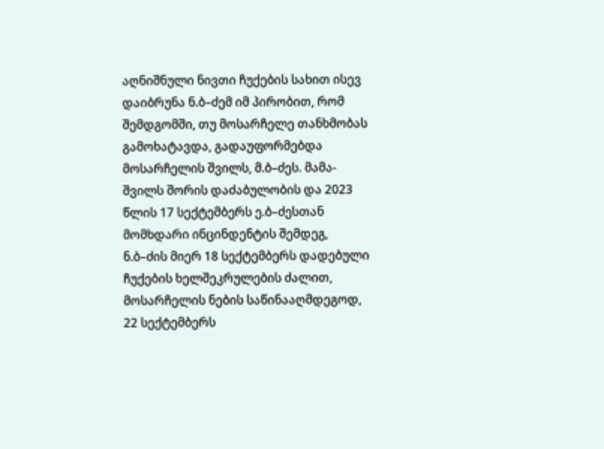აღნიშნული ნივთი ჩუქების სახით ისევ დაიბრუნა ნ.ბ–ძემ იმ პირობით, რომ შემდგომში, თუ მოსარჩელე თანხმობას გამოხატავდა, გადაუფორმებდა მოსარჩელის შვილს, მ.ბ–ძეს. მამა-შვილს შორის დაძაბულობის და 2023 წლის 17 სექტემბერს ე.ბ–ძესთან მომხდარი ინცინდენტის შემდეგ, ნ.ბ–ძის მიერ 18 სექტემბერს დადებული ჩუქების ხელშეკრულების ძალით, მოსარჩელის ნების საწინააღმდეგოდ, 22 სექტემბერს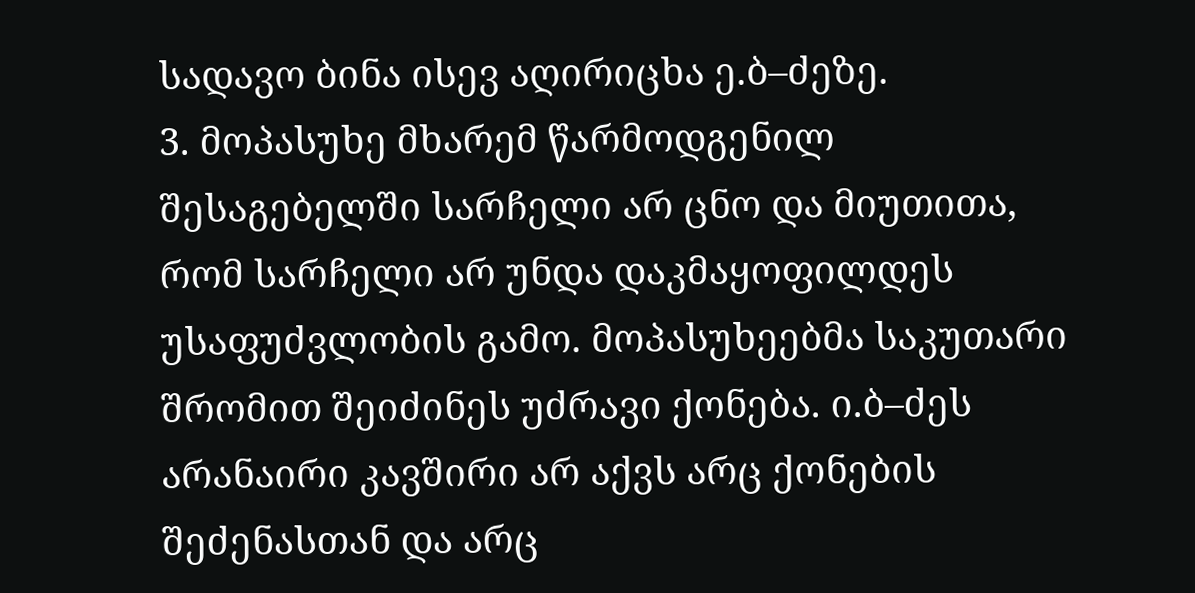სადავო ბინა ისევ აღირიცხა ე.ბ–ძეზე.
3. მოპასუხე მხარემ წარმოდგენილ შესაგებელში სარჩელი არ ცნო და მიუთითა, რომ სარჩელი არ უნდა დაკმაყოფილდეს უსაფუძვლობის გამო. მოპასუხეებმა საკუთარი შრომით შეიძინეს უძრავი ქონება. ი.ბ–ძეს არანაირი კავშირი არ აქვს არც ქონების შეძენასთან და არც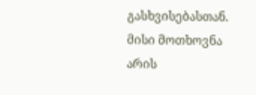გასხვისებასთან. მისი მოთხოვნა არის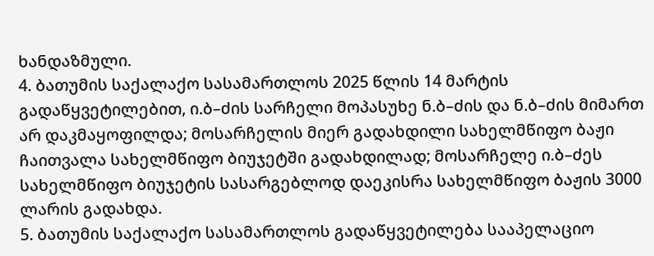ხანდაზმული.
4. ბათუმის საქალაქო სასამართლოს 2025 წლის 14 მარტის გადაწყვეტილებით, ი.ბ–ძის სარჩელი მოპასუხე ნ.ბ–ძის და ნ.ბ–ძის მიმართ არ დაკმაყოფილდა; მოსარჩელის მიერ გადახდილი სახელმწიფო ბაჟი ჩაითვალა სახელმწიფო ბიუჯეტში გადახდილად; მოსარჩელე ი.ბ–ძეს სახელმწიფო ბიუჯეტის სასარგებლოდ დაეკისრა სახელმწიფო ბაჟის 3000 ლარის გადახდა.
5. ბათუმის საქალაქო სასამართლოს გადაწყვეტილება სააპელაციო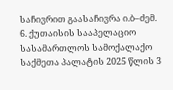საჩივრით გაასაჩივრა ი.ბ–ძემ.
6. ქუთაისის სააპელაციო სასამართლოს სამოქალაქო საქმეთა პალატის 2025 წლის 3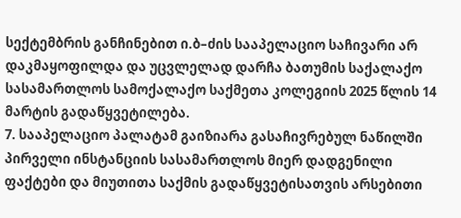სექტემბრის განჩინებით ი.ბ–ძის სააპელაციო საჩივარი არ დაკმაყოფილდა და უცვლელად დარჩა ბათუმის საქალაქო სასამართლოს სამოქალაქო საქმეთა კოლეგიის 2025 წლის 14 მარტის გადაწყვეტილება.
7. სააპელაციო პალატამ გაიზიარა გასაჩივრებულ ნაწილში პირველი ინსტანციის სასამართლოს მიერ დადგენილი ფაქტები და მიუთითა საქმის გადაწყვეტისათვის არსებითი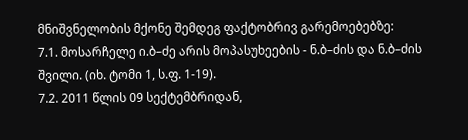მნიშვნელობის მქონე შემდეგ ფაქტობრივ გარემოებებზე:
7.1. მოსარჩელე ი.ბ–ძე არის მოპასუხეების - ნ.ბ–ძის და ნ.ბ–ძის შვილი. (იხ. ტომი 1, ს.ფ. 1-19).
7.2. 2011 წლის 09 სექტემბრიდან,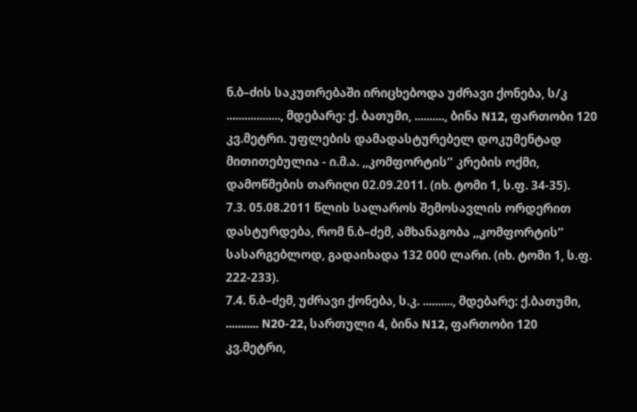ნ.ბ–ძის საკუთრებაში ირიცხებოდა უძრავი ქონება, ს/კ .................., მდებარე: ქ. ბათუმი, .........., ბინა N12, ფართობი 120 კვ.მეტრი. უფლების დამადასტურებელ დოკუმენტად მითითებულია - ი.მ.ა. ,,კომფორტის’’ კრების ოქმი, დამოწმების თარიღი 02.09.2011. (იხ. ტომი 1, ს.ფ. 34-35).
7.3. 05.08.2011 წლის სალაროს შემოსავლის ორდერით დასტურდება, რომ ნ.ბ–ძემ, ამხანაგობა ,,კომფორტის’’ სასარგებლოდ, გადაიხადა 132 000 ლარი. (იხ. ტომი 1, ს.ფ. 222-233).
7.4. ნ.ბ–ძემ, უძრავი ქონება, ს.კ. .........., მდებარე: ქ.ბათუმი, ........... N20-22, სართული 4, ბინა N12, ფართობი 120 კვ.მეტრი,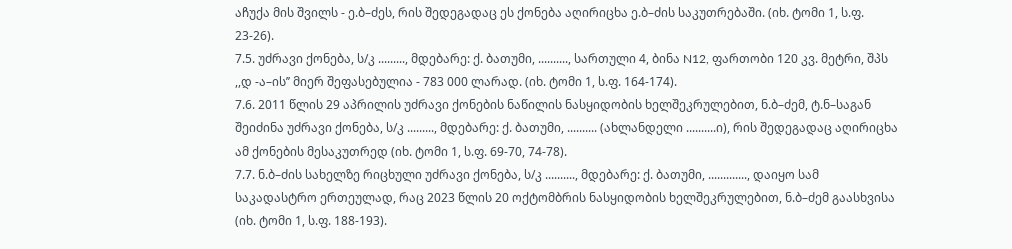აჩუქა მის შვილს - ე.ბ–ძეს, რის შედეგადაც ეს ქონება აღირიცხა ე.ბ–ძის საკუთრებაში. (იხ. ტომი 1, ს.ფ. 23-26).
7.5. უძრავი ქონება, ს/კ ........., მდებარე: ქ. ბათუმი, .........., სართული 4, ბინა N12, ფართობი 120 კვ. მეტრი, შპს ,,დ -ა–ის’’ მიერ შეფასებულია - 783 000 ლარად. (იხ. ტომი 1, ს.ფ. 164-174).
7.6. 2011 წლის 29 აპრილის უძრავი ქონების ნაწილის ნასყიდობის ხელშეკრულებით, ნ.ბ–ძემ, ტ.ნ–საგან შეიძინა უძრავი ქონება, ს/კ ........., მდებარე: ქ. ბათუმი, .......... (ახლანდელი ..........ი), რის შედეგადაც აღირიცხა ამ ქონების მესაკუთრედ (იხ. ტომი 1, ს.ფ. 69-70, 74-78).
7.7. ნ.ბ–ძის სახელზე რიცხული უძრავი ქონება, ს/კ .........., მდებარე: ქ. ბათუმი, ............., დაიყო სამ საკადასტრო ერთეულად, რაც 2023 წლის 20 ოქტომბრის ნასყიდობის ხელშეკრულებით, ნ.ბ–ძემ გაასხვისა (იხ. ტომი 1, ს.ფ. 188-193).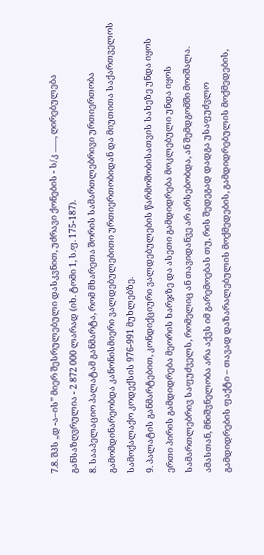7.8. შპს ,,დ -ა–ის’’ მიერ შესრულებული დასკვნით, უძრავი ქონების - ს/კ ......., ღირებულება განსაზღვრულია - 2 872 000 ლარად (იხ. ტომი 1, ს.ფ. 175-187).
8. სააპელაციო პალატამ განმარტა, რომ მხარეთა შორის სამართლებრივი ურთიერთობა გამომდინარეობდა კანონისმიერი ვალდებულებითი ურთიერთობიდან და მიუთითა საქართველოს სამოქალაქო კოდექსის 976-991 მუხლებზე.
9. პალატის განმარტებით, კონდიქციური ვალდებულების წარმოშობისათვის სახეზე უნდა იყოს ერთი პირის გამდიდრება მეორის ხარჯზე და ასეთი გამდიდრება მოკლებული უნდა იყოს სამართლებრივ საფუძველს, რომელიც ან თავიდანვე არ არსებობდა, ან შემდგომში მოიშალა. ამასთან, მნიშვნელობა არა აქვს იმ გარემოებას თუ, რის შედეგად დადგა უსაფუძვლო გამდიდრების ფაქტი – თავად დაზარალებულის მოქმედების, გამდიდრებულის მოქმედების,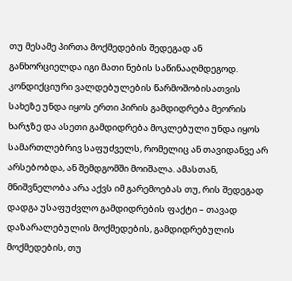თუ მესამე პირთა მოქმედების შედეგად ან განხორციელდა იგი მათი ნების საწინააღმდეგოდ. კონდიქციური ვალდებულების წარმოშობისათვის სახეზე უნდა იყოს ერთი პირის გამდიდრება მეორის ხარჯზე და ასეთი გამდიდრება მოკლებული უნდა იყოს სამართლებრივ საფუძველს, რომელიც ან თავიდანვე არ არსებობდა, ან შემდგომში მოიშალა. ამასთან, მნიშვნელობა არა აქვს იმ გარემოებას თუ, რის შედეგად დადგა უსაფუძვლო გამდიდრების ფაქტი – თავად დაზარალებულის მოქმედების, გამდიდრებულის მოქმედების, თუ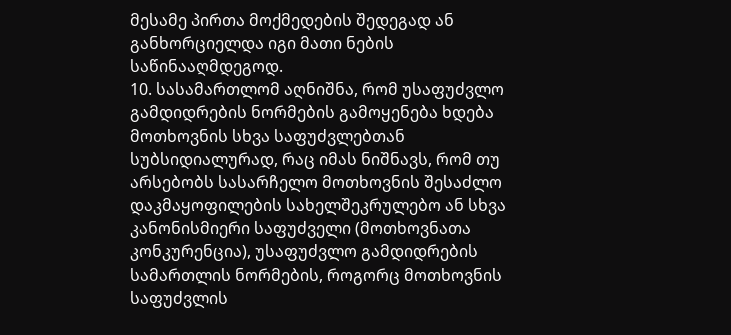მესამე პირთა მოქმედების შედეგად ან განხორციელდა იგი მათი ნების საწინააღმდეგოდ.
10. სასამართლომ აღნიშნა, რომ უსაფუძვლო გამდიდრების ნორმების გამოყენება ხდება მოთხოვნის სხვა საფუძვლებთან სუბსიდიალურად, რაც იმას ნიშნავს, რომ თუ არსებობს სასარჩელო მოთხოვნის შესაძლო დაკმაყოფილების სახელშეკრულებო ან სხვა კანონისმიერი საფუძველი (მოთხოვნათა კონკურენცია), უსაფუძვლო გამდიდრების სამართლის ნორმების, როგორც მოთხოვნის საფუძვლის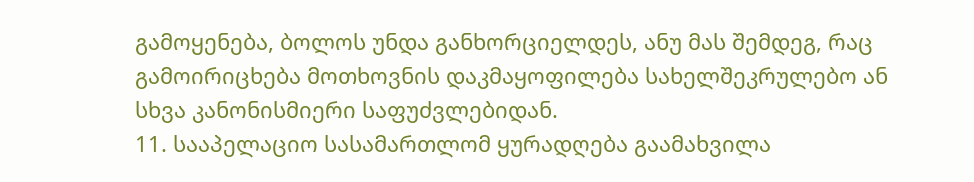გამოყენება, ბოლოს უნდა განხორციელდეს, ანუ მას შემდეგ, რაც გამოირიცხება მოთხოვნის დაკმაყოფილება სახელშეკრულებო ან სხვა კანონისმიერი საფუძვლებიდან.
11. სააპელაციო სასამართლომ ყურადღება გაამახვილა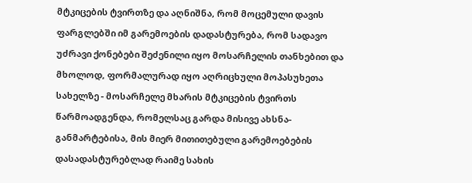მტკიცების ტვირთზე და აღნიშნა, რომ მოცემული დავის ფარგლებში იმ გარემოების დადასტურება, რომ სადავო უძრავი ქონებები შეძენილი იყო მოსარჩელის თანხებით და მხოლოდ, ფორმალურად იყო აღრიცხული მოპასუხეთა სახელზე - მოსარჩელე მხარის მტკიცების ტვირთს წარმოადგენდა, რომელსაც გარდა მისივე ახსნა-განმარტებისა, მის მიერ მითითებული გარემოებების დასადასტურებლად რაიმე სახის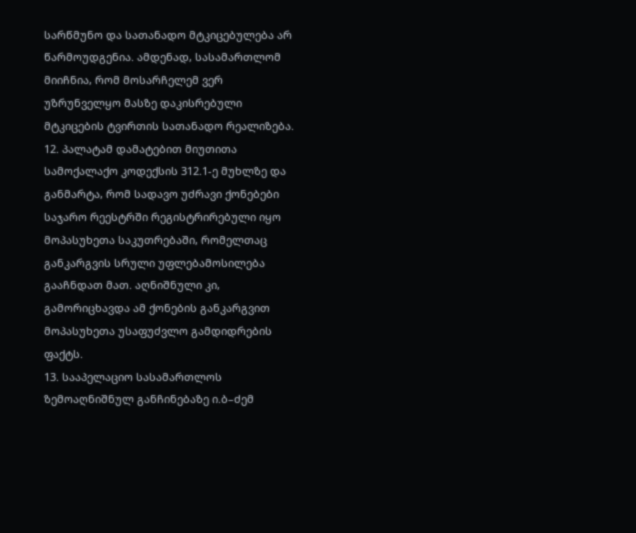სარწმუნო და სათანადო მტკიცებულება არ წარმოუდგენია. ამდენად, სასამართლომ მიიჩნია, რომ მოსარჩელემ ვერ უზრუნველყო მასზე დაკისრებული მტკიცების ტვირთის სათანადო რეალიზება.
12. პალატამ დამატებით მიუთითა სამოქალაქო კოდექსის 312.1-ე მუხლზე და განმარტა, რომ სადავო უძრავი ქონებები საჯარო რეესტრში რეგისტრირებული იყო მოპასუხეთა საკუთრებაში, რომელთაც განკარგვის სრული უფლებამოსილება გააჩნდათ მათ. აღნიშნული კი, გამორიცხავდა ამ ქონების განკარგვით მოპასუხეთა უსაფუძვლო გამდიდრების ფაქტს.
13. სააპელაციო სასამართლოს ზემოაღნიშნულ განჩინებაზე ი.ბ–ძემ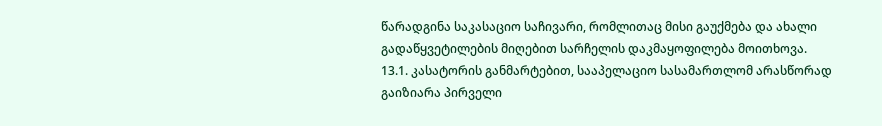წარადგინა საკასაციო საჩივარი, რომლითაც მისი გაუქმება და ახალი გადაწყვეტილების მიღებით სარჩელის დაკმაყოფილება მოითხოვა.
13.1. კასატორის განმარტებით, სააპელაციო სასამართლომ არასწორად გაიზიარა პირველი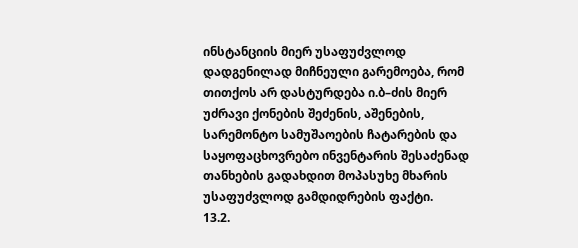ინსტანციის მიერ უსაფუძვლოდ დადგენილად მიჩნეული გარემოება, რომ თითქოს არ დასტურდება ი.ბ–ძის მიერ უძრავი ქონების შეძენის, აშენების, სარემონტო სამუშაოების ჩატარების და საყოფაცხოვრებო ინვენტარის შესაძენად თანხების გადახდით მოპასუხე მხარის უსაფუძვლოდ გამდიდრების ფაქტი.
13.2.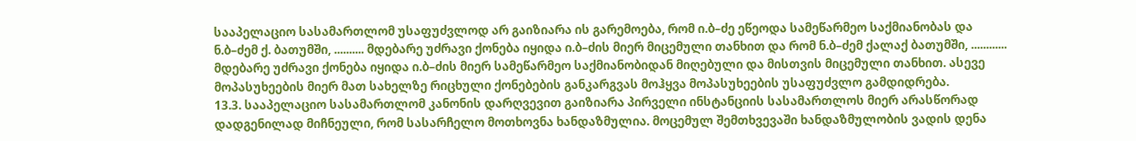სააპელაციო სასამართლომ უსაფუძვლოდ არ გაიზიარა ის გარემოება, რომ ი.ბ–ძე ეწეოდა სამეწარმეო საქმიანობას და ნ.ბ–ძემ ქ. ბათუმში, .......... მდებარე უძრავი ქონება იყიდა ი.ბ–ძის მიერ მიცემული თანხით და რომ ნ.ბ–ძემ ქალაქ ბათუმში, ............ მდებარე უძრავი ქონება იყიდა ი.ბ–ძის მიერ სამეწარმეო საქმიანობიდან მიღებული და მისთვის მიცემული თანხით. ასევე მოპასუხეების მიერ მათ სახელზე რიცხული ქონებების განკარგვას მოჰყვა მოპასუხეების უსაფუძვლო გამდიდრება.
13.3. სააპელაციო სასამართლომ კანონის დარღვევით გაიზიარა პირველი ინსტანციის სასამართლოს მიერ არასწორად დადგენილად მიჩნეული, რომ სასარჩელო მოთხოვნა ხანდაზმულია. მოცემულ შემთხვევაში ხანდაზმულობის ვადის დენა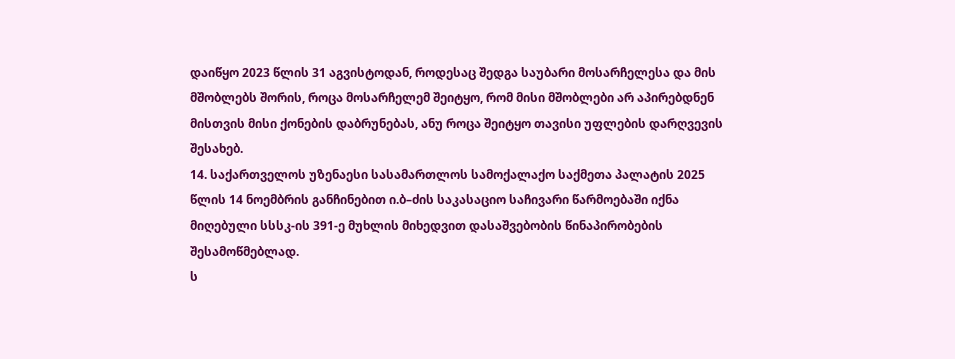დაიწყო 2023 წლის 31 აგვისტოდან, როდესაც შედგა საუბარი მოსარჩელესა და მის მშობლებს შორის, როცა მოსარჩელემ შეიტყო, რომ მისი მშობლები არ აპირებდნენ მისთვის მისი ქონების დაბრუნებას, ანუ როცა შეიტყო თავისი უფლების დარღვევის შესახებ.
14. საქართველოს უზენაესი სასამართლოს სამოქალაქო საქმეთა პალატის 2025 წლის 14 ნოემბრის განჩინებით ი.ბ–ძის საკასაციო საჩივარი წარმოებაში იქნა მიღებული სსსკ-ის 391-ე მუხლის მიხედვით დასაშვებობის წინაპირობების შესამოწმებლად.
ს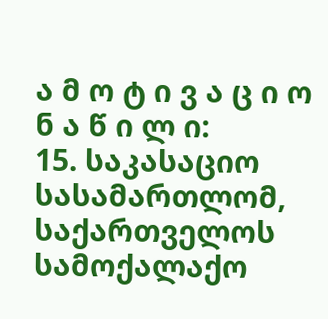ა მ ო ტ ი ვ ა ც ი ო ნ ა წ ი ლ ი:
15. საკასაციო სასამართლომ, საქართველოს სამოქალაქო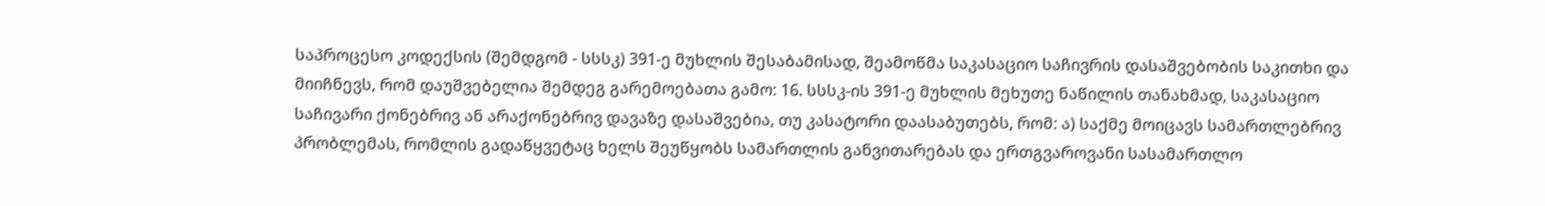საპროცესო კოდექსის (შემდგომ - სსსკ) 391-ე მუხლის შესაბამისად, შეამოწმა საკასაციო საჩივრის დასაშვებობის საკითხი და მიიჩნევს, რომ დაუშვებელია შემდეგ გარემოებათა გამო: 16. სსსკ-ის 391-ე მუხლის მეხუთე ნაწილის თანახმად, საკასაციო საჩივარი ქონებრივ ან არაქონებრივ დავაზე დასაშვებია, თუ კასატორი დაასაბუთებს, რომ: ა) საქმე მოიცავს სამართლებრივ პრობლემას, რომლის გადაწყვეტაც ხელს შეუწყობს სამართლის განვითარებას და ერთგვაროვანი სასამართლო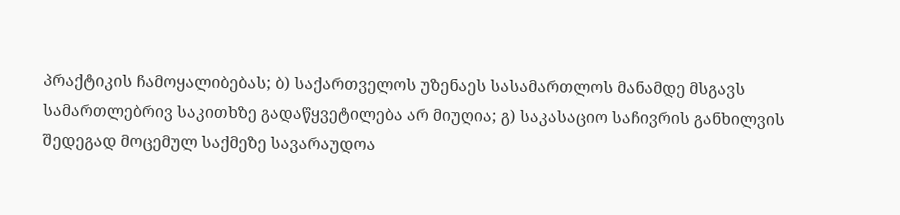პრაქტიკის ჩამოყალიბებას; ბ) საქართველოს უზენაეს სასამართლოს მანამდე მსგავს სამართლებრივ საკითხზე გადაწყვეტილება არ მიუღია; გ) საკასაციო საჩივრის განხილვის შედეგად მოცემულ საქმეზე სავარაუდოა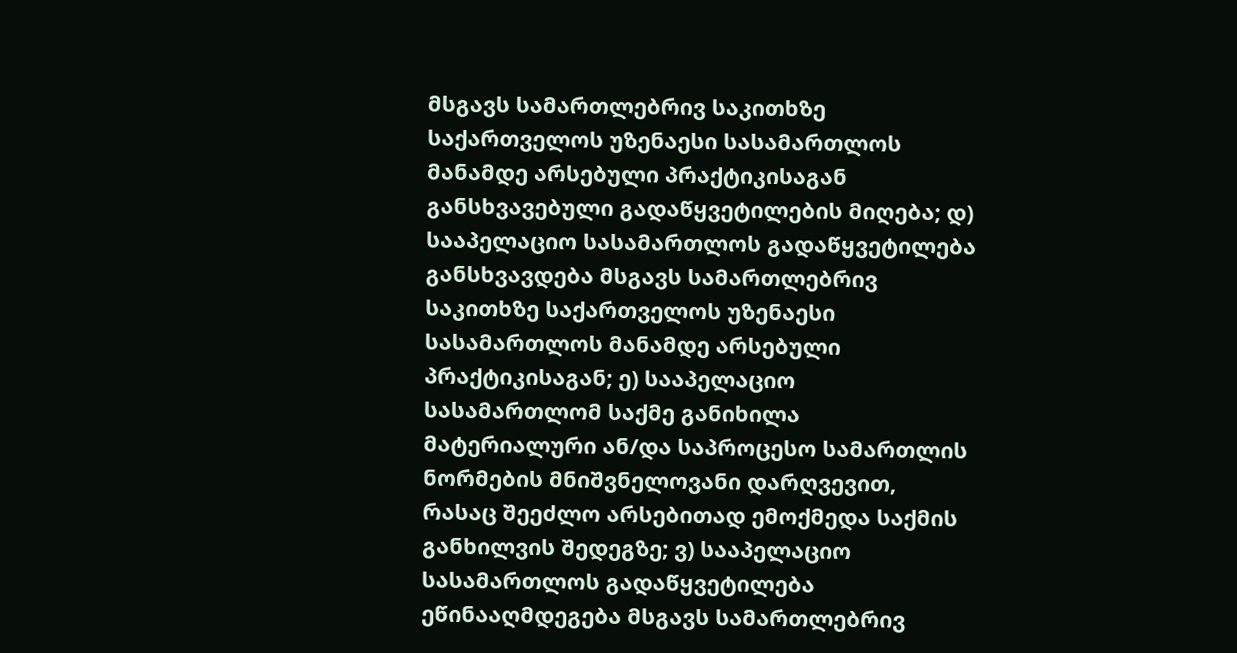მსგავს სამართლებრივ საკითხზე საქართველოს უზენაესი სასამართლოს მანამდე არსებული პრაქტიკისაგან განსხვავებული გადაწყვეტილების მიღება; დ) სააპელაციო სასამართლოს გადაწყვეტილება განსხვავდება მსგავს სამართლებრივ საკითხზე საქართველოს უზენაესი სასამართლოს მანამდე არსებული პრაქტიკისაგან; ე) სააპელაციო სასამართლომ საქმე განიხილა მატერიალური ან/და საპროცესო სამართლის ნორმების მნიშვნელოვანი დარღვევით, რასაც შეეძლო არსებითად ემოქმედა საქმის განხილვის შედეგზე; ვ) სააპელაციო სასამართლოს გადაწყვეტილება ეწინააღმდეგება მსგავს სამართლებრივ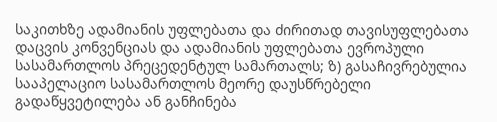საკითხზე ადამიანის უფლებათა და ძირითად თავისუფლებათა დაცვის კონვენციას და ადამიანის უფლებათა ევროპული სასამართლოს პრეცედენტულ სამართალს; ზ) გასაჩივრებულია სააპელაციო სასამართლოს მეორე დაუსწრებელი გადაწყვეტილება ან განჩინება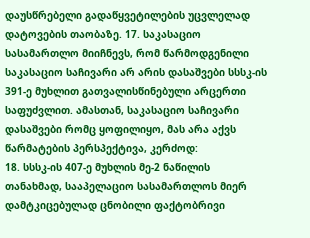დაუსწრებელი გადაწყვეტილების უცვლელად დატოვების თაობაზე. 17. საკასაციო სასამართლო მიიჩნევს, რომ წარმოდგენილი საკასაციო საჩივარი არ არის დასაშვები სსსკ-ის 391-ე მუხლით გათვალისწინებული არცერთი საფუძვლით. ამასთან, საკასაციო საჩივარი დასაშვები რომც ყოფილიყო, მას არა აქვს წარმატების პერსპექტივა, კერძოდ:
18. სსსკ-ის 407-ე მუხლის მე-2 ნაწილის თანახმად, სააპელაციო სასამართლოს მიერ დამტკიცებულად ცნობილი ფაქტობრივი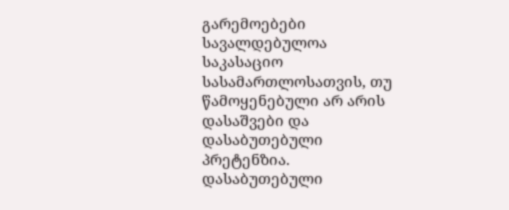გარემოებები სავალდებულოა საკასაციო სასამართლოსათვის, თუ წამოყენებული არ არის დასაშვები და დასაბუთებული პრეტენზია. დასაბუთებული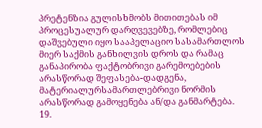პრეტენზია გულისხმობს მითითებას იმ პროცესუალურ დარღვევებზე, რომლებიც დაშვებული იყო სააპელაციო სასამართლოს მიერ საქმის განხილვის დროს და რამაც განაპირობა ფაქტობრივი გარემოებების არასწორად შეფასება-დადგენა, მატერიალურსამართლებრივი ნორმის არასწორად გამოყენება ან/და განმარტება.
19.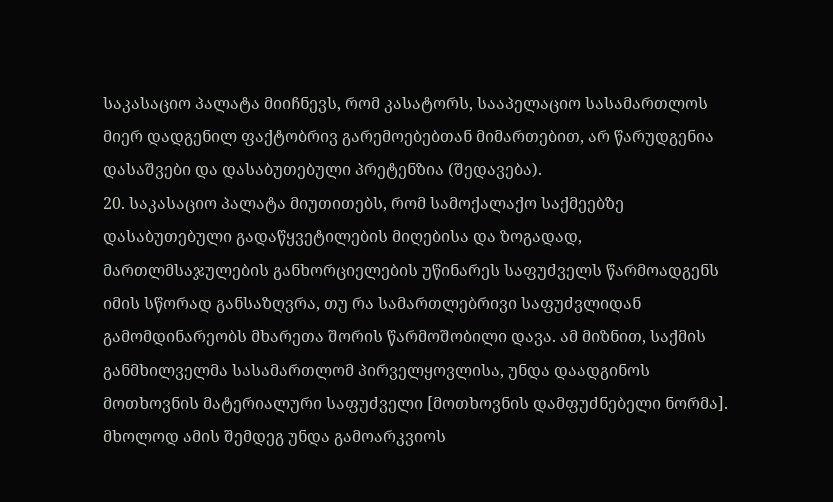საკასაციო პალატა მიიჩნევს, რომ კასატორს, სააპელაციო სასამართლოს მიერ დადგენილ ფაქტობრივ გარემოებებთან მიმართებით, არ წარუდგენია დასაშვები და დასაბუთებული პრეტენზია (შედავება).
20. საკასაციო პალატა მიუთითებს, რომ სამოქალაქო საქმეებზე დასაბუთებული გადაწყვეტილების მიღებისა და ზოგადად, მართლმსაჯულების განხორციელების უწინარეს საფუძველს წარმოადგენს იმის სწორად განსაზღვრა, თუ რა სამართლებრივი საფუძვლიდან გამომდინარეობს მხარეთა შორის წარმოშობილი დავა. ამ მიზნით, საქმის განმხილველმა სასამართლომ პირველყოვლისა, უნდა დაადგინოს მოთხოვნის მატერიალური საფუძველი [მოთხოვნის დამფუძნებელი ნორმა]. მხოლოდ ამის შემდეგ უნდა გამოარკვიოს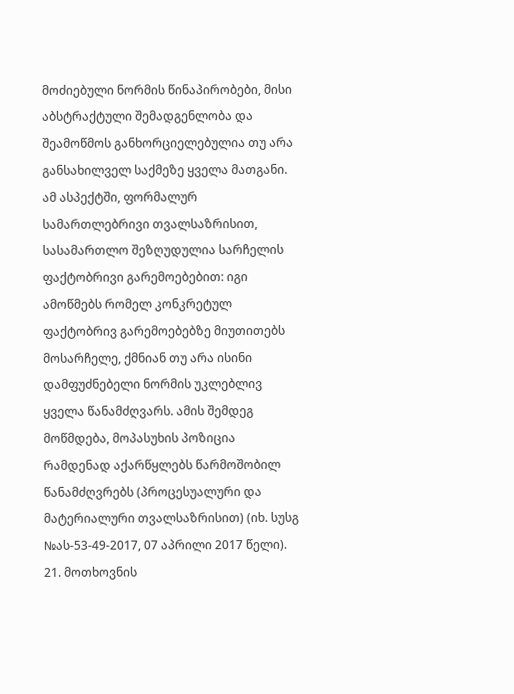მოძიებული ნორმის წინაპირობები, მისი აბსტრაქტული შემადგენლობა და შეამოწმოს განხორციელებულია თუ არა განსახილველ საქმეზე ყველა მათგანი. ამ ასპექტში, ფორმალურ სამართლებრივი თვალსაზრისით, სასამართლო შეზღუდულია სარჩელის ფაქტობრივი გარემოებებით: იგი ამოწმებს რომელ კონკრეტულ ფაქტობრივ გარემოებებზე მიუთითებს მოსარჩელე, ქმნიან თუ არა ისინი დამფუძნებელი ნორმის უკლებლივ ყველა წანამძღვარს. ამის შემდეგ მოწმდება, მოპასუხის პოზიცია რამდენად აქარწყლებს წარმოშობილ წანამძღვრებს (პროცესუალური და მატერიალური თვალსაზრისით) (იხ. სუსგ №ას-53-49-2017, 07 აპრილი 2017 წელი).
21. მოთხოვნის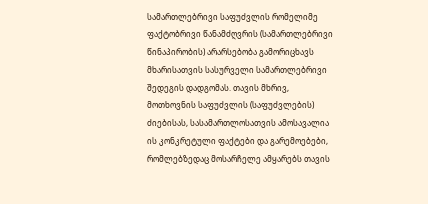სამართლებრივი საფუძვლის რომელიმე ფაქტობრივი წანამძღვრის (სამართლებრივი წინაპირობის) არარსებობა გამორიცხავს მხარისათვის სასურველი სამართლებრივი შედეგის დადგომას. თავის მხრივ, მოთხოვნის საფუძვლის (საფუძვლების) ძიებისას, სასამართლოსათვის ამოსავალია ის კონკრეტული ფაქტები და გარემოებები, რომლებზედაც მოსარჩელე ამყარებს თავის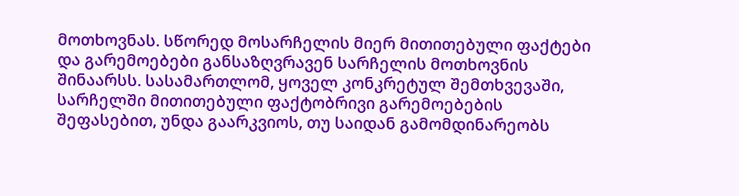მოთხოვნას. სწორედ მოსარჩელის მიერ მითითებული ფაქტები და გარემოებები განსაზღვრავენ სარჩელის მოთხოვნის შინაარსს. სასამართლომ, ყოველ კონკრეტულ შემთხვევაში, სარჩელში მითითებული ფაქტობრივი გარემოებების შეფასებით, უნდა გაარკვიოს, თუ საიდან გამომდინარეობს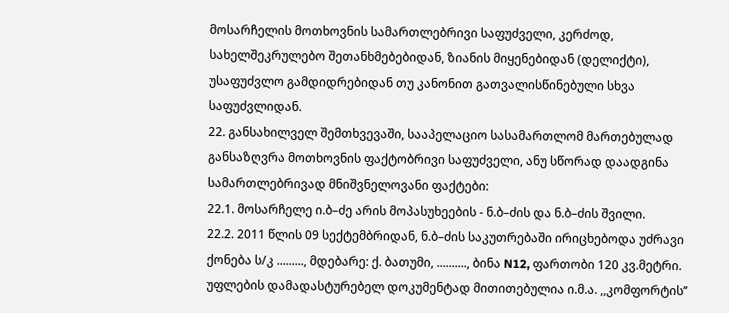მოსარჩელის მოთხოვნის სამართლებრივი საფუძველი, კერძოდ, სახელშეკრულებო შეთანხმებებიდან, ზიანის მიყენებიდან (დელიქტი), უსაფუძვლო გამდიდრებიდან თუ კანონით გათვალისწინებული სხვა საფუძვლიდან.
22. განსახილველ შემთხვევაში, სააპელაციო სასამართლომ მართებულად განსაზღვრა მოთხოვნის ფაქტობრივი საფუძველი, ანუ სწორად დაადგინა სამართლებრივად მნიშვნელოვანი ფაქტები:
22.1. მოსარჩელე ი.ბ–ძე არის მოპასუხეების - ნ.ბ–ძის და ნ.ბ–ძის შვილი.
22.2. 2011 წლის 09 სექტემბრიდან, ნ.ბ–ძის საკუთრებაში ირიცხებოდა უძრავი ქონება ს/კ ........., მდებარე: ქ. ბათუმი, .........., ბინა N12, ფართობი 120 კვ.მეტრი. უფლების დამადასტურებელ დოკუმენტად მითითებულია ი.მ.ა. ,,კომფორტის’’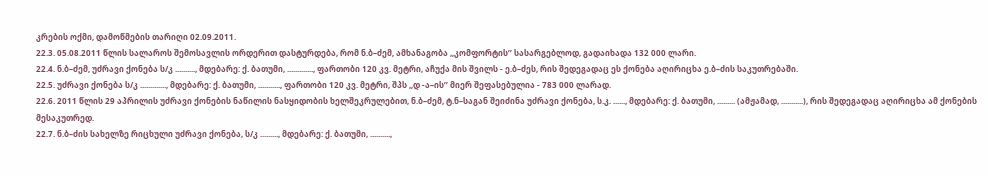კრების ოქმი, დამოწმების თარიღი 02.09.2011.
22.3. 05.08.2011 წლის სალაროს შემოსავლის ორდერით დასტურდება, რომ ნ.ბ–ძემ, ამხანაგობა ,,კომფორტის’’ სასარგებლოდ, გადაიხადა 132 000 ლარი.
22.4. ნ.ბ–ძემ, უძრავი ქონება ს/კ .........., მდებარე: ქ. ბათუმი, ............., ფართობი 120 კვ. მეტრი, აჩუქა მის შვილს - ე.ბ–ძეს, რის შედეგადაც ეს ქონება აღირიცხა ე.ბ–ძის საკუთრებაში.
22.5. უძრავი ქონება ს/კ ............., მდებარე: ქ. ბათუმი, ..........., ფართობი 120 კვ. მეტრი, შპს ,,დ -ა–ის’’ მიერ შეფასებულია - 783 000 ლარად.
22.6. 2011 წლის 29 აპრილის უძრავი ქონების ნაწილის ნასყიდობის ხელშეკრულებით, ნ.ბ–ძემ, ტ.ნ–საგან შეიძინა უძრავი ქონება, ს.კ. ......, მდებარე: ქ. ბათუმი, ......... (ამჟამად, ...........), რის შედეგადაც აღირიცხა ამ ქონების მესაკუთრედ.
22.7. ნ.ბ–ძის სახელზე რიცხული უძრავი ქონება, ს/კ ........., მდებარე: ქ. ბათუმი, ..........,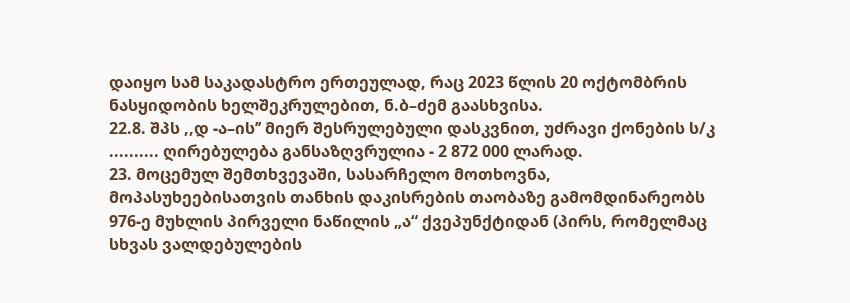დაიყო სამ საკადასტრო ერთეულად, რაც 2023 წლის 20 ოქტომბრის ნასყიდობის ხელშეკრულებით, ნ.ბ–ძემ გაასხვისა.
22.8. შპს ,,დ -ა–ის’’ მიერ შესრულებული დასკვნით, უძრავი ქონების ს/კ .......... ღირებულება განსაზღვრულია - 2 872 000 ლარად.
23. მოცემულ შემთხვევაში, სასარჩელო მოთხოვნა, მოპასუხეებისათვის თანხის დაკისრების თაობაზე გამომდინარეობს 976-ე მუხლის პირველი ნაწილის „ა“ ქვეპუნქტიდან (პირს, რომელმაც სხვას ვალდებულების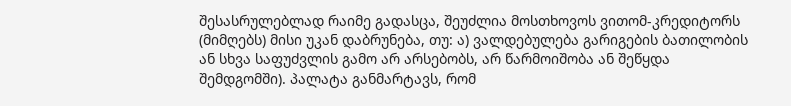შესასრულებლად რაიმე გადასცა, შეუძლია მოსთხოვოს ვითომ-კრედიტორს (მიმღებს) მისი უკან დაბრუნება, თუ: ა) ვალდებულება გარიგების ბათილობის ან სხვა საფუძვლის გამო არ არსებობს, არ წარმოიშობა ან შეწყდა შემდგომში). პალატა განმარტავს, რომ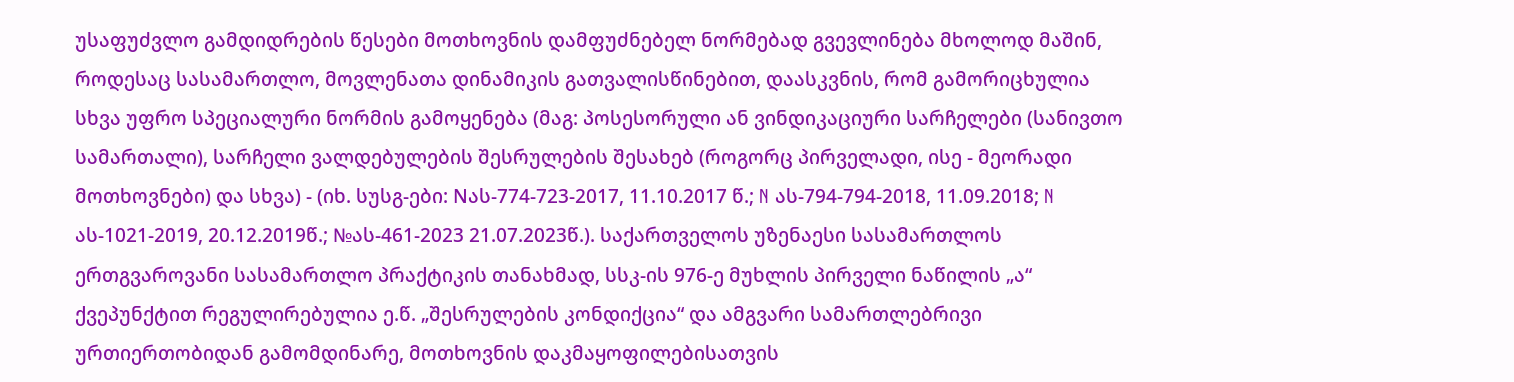უსაფუძვლო გამდიდრების წესები მოთხოვნის დამფუძნებელ ნორმებად გვევლინება მხოლოდ მაშინ, როდესაც სასამართლო, მოვლენათა დინამიკის გათვალისწინებით, დაასკვნის, რომ გამორიცხულია სხვა უფრო სპეციალური ნორმის გამოყენება (მაგ: პოსესორული ან ვინდიკაციური სარჩელები (სანივთო სამართალი), სარჩელი ვალდებულების შესრულების შესახებ (როგორც პირველადი, ისე - მეორადი მოთხოვნები) და სხვა) - (იხ. სუსგ-ები: Nას-774-723-2017, 11.10.2017 წ.; N ას-794-794-2018, 11.09.2018; N ას-1021-2019, 20.12.2019წ.; №ას-461-2023 21.07.2023წ.). საქართველოს უზენაესი სასამართლოს ერთგვაროვანი სასამართლო პრაქტიკის თანახმად, სსკ-ის 976-ე მუხლის პირველი ნაწილის „ა“ ქვეპუნქტით რეგულირებულია ე.წ. „შესრულების კონდიქცია“ და ამგვარი სამართლებრივი ურთიერთობიდან გამომდინარე, მოთხოვნის დაკმაყოფილებისათვის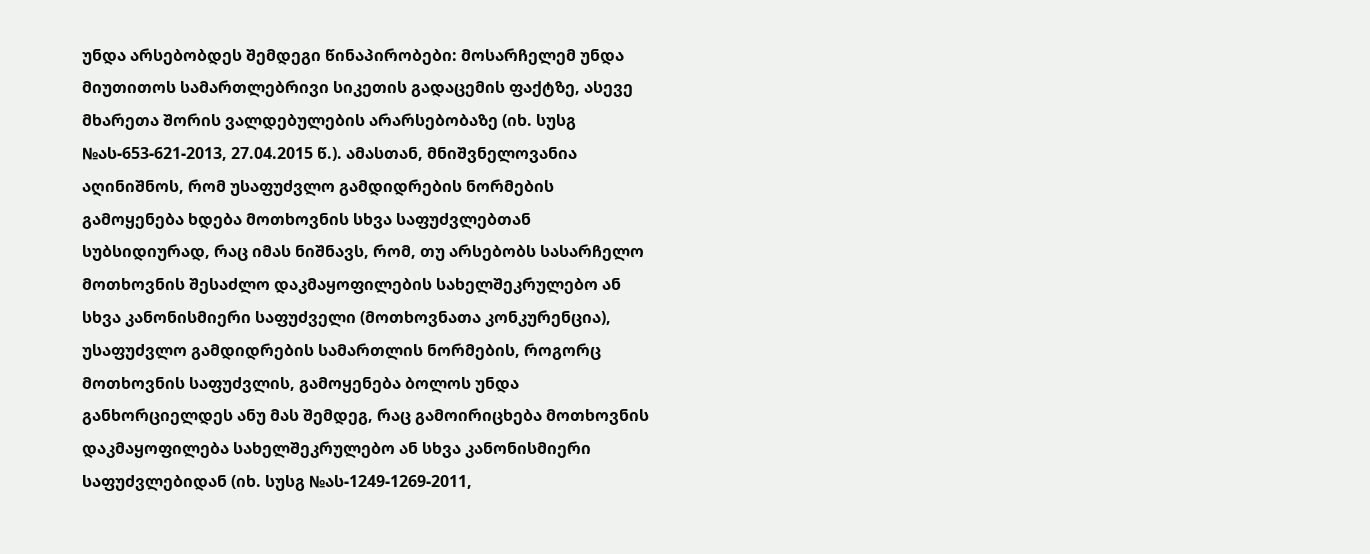უნდა არსებობდეს შემდეგი წინაპირობები: მოსარჩელემ უნდა მიუთითოს სამართლებრივი სიკეთის გადაცემის ფაქტზე, ასევე მხარეთა შორის ვალდებულების არარსებობაზე (იხ. სუსგ №ას-653-621-2013, 27.04.2015 წ.). ამასთან, მნიშვნელოვანია აღინიშნოს, რომ უსაფუძვლო გამდიდრების ნორმების გამოყენება ხდება მოთხოვნის სხვა საფუძვლებთან სუბსიდიურად, რაც იმას ნიშნავს, რომ, თუ არსებობს სასარჩელო მოთხოვნის შესაძლო დაკმაყოფილების სახელშეკრულებო ან სხვა კანონისმიერი საფუძველი (მოთხოვნათა კონკურენცია), უსაფუძვლო გამდიდრების სამართლის ნორმების, როგორც მოთხოვნის საფუძვლის, გამოყენება ბოლოს უნდა განხორციელდეს ანუ მას შემდეგ, რაც გამოირიცხება მოთხოვნის დაკმაყოფილება სახელშეკრულებო ან სხვა კანონისმიერი საფუძვლებიდან (იხ. სუსგ №ას-1249-1269-2011,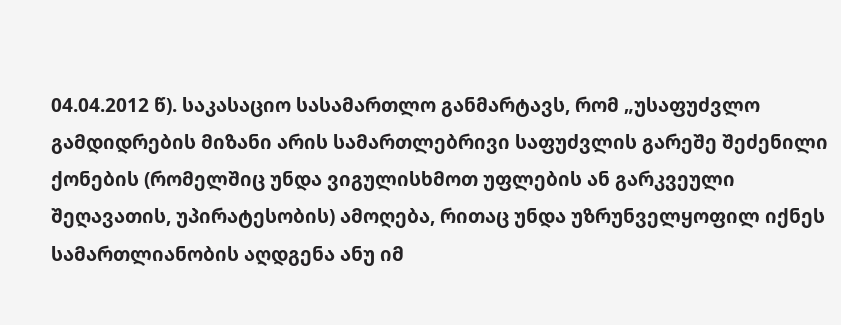04.04.2012 წ). საკასაციო სასამართლო განმარტავს, რომ „უსაფუძვლო გამდიდრების მიზანი არის სამართლებრივი საფუძვლის გარეშე შეძენილი ქონების (რომელშიც უნდა ვიგულისხმოთ უფლების ან გარკვეული შეღავათის, უპირატესობის) ამოღება, რითაც უნდა უზრუნველყოფილ იქნეს სამართლიანობის აღდგენა ანუ იმ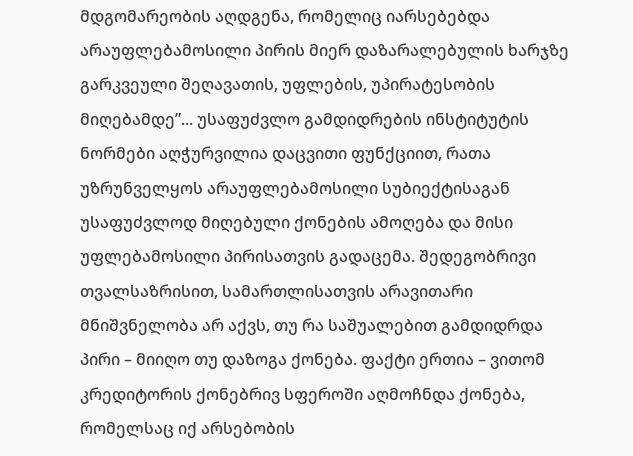მდგომარეობის აღდგენა, რომელიც იარსებებდა არაუფლებამოსილი პირის მიერ დაზარალებულის ხარჯზე გარკვეული შეღავათის, უფლების, უპირატესობის მიღებამდე”... უსაფუძვლო გამდიდრების ინსტიტუტის ნორმები აღჭურვილია დაცვითი ფუნქციით, რათა უზრუნველყოს არაუფლებამოსილი სუბიექტისაგან უსაფუძვლოდ მიღებული ქონების ამოღება და მისი უფლებამოსილი პირისათვის გადაცემა. შედეგობრივი თვალსაზრისით, სამართლისათვის არავითარი მნიშვნელობა არ აქვს, თუ რა საშუალებით გამდიდრდა პირი – მიიღო თუ დაზოგა ქონება. ფაქტი ერთია – ვითომ კრედიტორის ქონებრივ სფეროში აღმოჩნდა ქონება, რომელსაც იქ არსებობის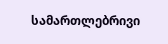სამართლებრივი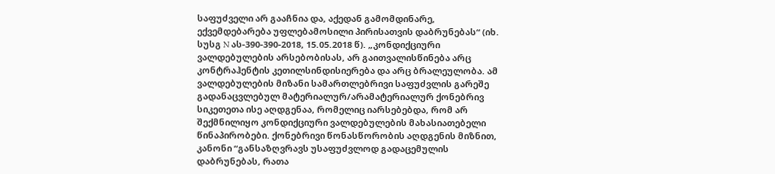საფუძველი არ გააჩნია და, აქედან გამომდინარე, ექვემდებარება უფლებამოსილი პირისათვის დაბრუნებას“ (იხ. სუსგ N ას-390-390-2018, 15.05.2018 წ). „კონდიქციური ვალდებულების არსებობისას, არ გაითვალისწინება არც კონტრაჰენტის კეთილსინდისიერება და არც ბრალეულობა. ამ ვალდებულების მიზანი სამართლებრივი საფუძვლის გარეშე გადანაცვლებულ მატერიალურ/არამატერიალურ ქონებრივ სიკეთეთა ისე აღდგენაა, რომელიც იარსებებდა, რომ არ შექმნილიყო კონდიქციური ვალდებულების მახასიათებელი წინაპირობები. ქონებრივი წონასწორობის აღდგენის მიზნით, კანონი “განსაზღვრავს უსაფუძვლოდ გადაცემულის დაბრუნებას, რათა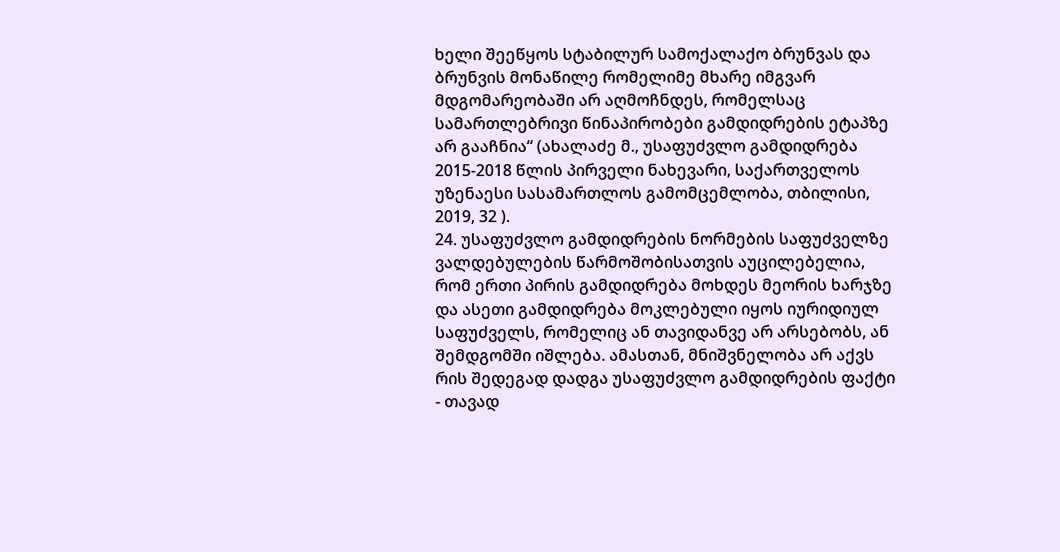ხელი შეეწყოს სტაბილურ სამოქალაქო ბრუნვას და ბრუნვის მონაწილე რომელიმე მხარე იმგვარ მდგომარეობაში არ აღმოჩნდეს, რომელსაც სამართლებრივი წინაპირობები გამდიდრების ეტაპზე არ გააჩნია“ (ახალაძე მ., უსაფუძვლო გამდიდრება 2015-2018 წლის პირველი ნახევარი, საქართველოს უზენაესი სასამართლოს გამომცემლობა, თბილისი, 2019, 32 ).
24. უსაფუძვლო გამდიდრების ნორმების საფუძველზე ვალდებულების წარმოშობისათვის აუცილებელია, რომ ერთი პირის გამდიდრება მოხდეს მეორის ხარჯზე და ასეთი გამდიდრება მოკლებული იყოს იურიდიულ საფუძველს, რომელიც ან თავიდანვე არ არსებობს, ან შემდგომში იშლება. ამასთან, მნიშვნელობა არ აქვს რის შედეგად დადგა უსაფუძვლო გამდიდრების ფაქტი - თავად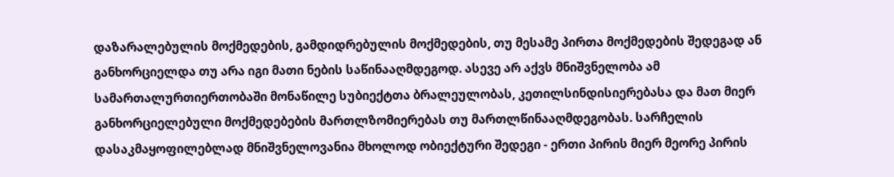დაზარალებულის მოქმედების, გამდიდრებულის მოქმედების, თუ მესამე პირთა მოქმედების შედეგად ან განხორციელდა თუ არა იგი მათი ნების საწინააღმდეგოდ. ასევე არ აქვს მნიშვნელობა ამ სამართალურთიერთობაში მონაწილე სუბიექტთა ბრალეულობას, კეთილსინდისიერებასა და მათ მიერ განხორციელებული მოქმედებების მართლზომიერებას თუ მართლწინააღმდეგობას. სარჩელის დასაკმაყოფილებლად მნიშვნელოვანია მხოლოდ ობიექტური შედეგი - ერთი პირის მიერ მეორე პირის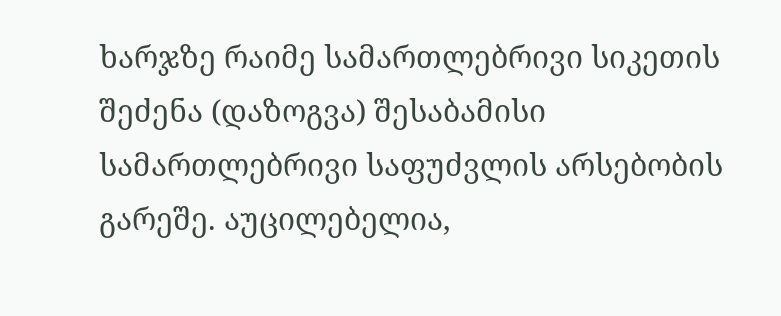ხარჯზე რაიმე სამართლებრივი სიკეთის შეძენა (დაზოგვა) შესაბამისი სამართლებრივი საფუძვლის არსებობის გარეშე. აუცილებელია,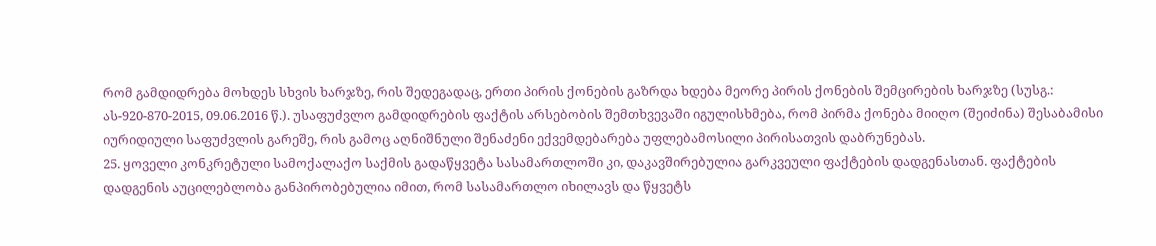რომ გამდიდრება მოხდეს სხვის ხარჯზე, რის შედეგადაც, ერთი პირის ქონების გაზრდა ხდება მეორე პირის ქონების შემცირების ხარჯზე (სუსგ.: ას-920-870-2015, 09.06.2016 წ.). უსაფუძვლო გამდიდრების ფაქტის არსებობის შემთხვევაში იგულისხმება, რომ პირმა ქონება მიიღო (შეიძინა) შესაბამისი იურიდიული საფუძვლის გარეშე, რის გამოც აღნიშნული შენაძენი ექვემდებარება უფლებამოსილი პირისათვის დაბრუნებას.
25. ყოველი კონკრეტული სამოქალაქო საქმის გადაწყვეტა სასამართლოში კი, დაკავშირებულია გარკვეული ფაქტების დადგენასთან. ფაქტების დადგენის აუცილებლობა განპირობებულია იმით, რომ სასამართლო იხილავს და წყვეტს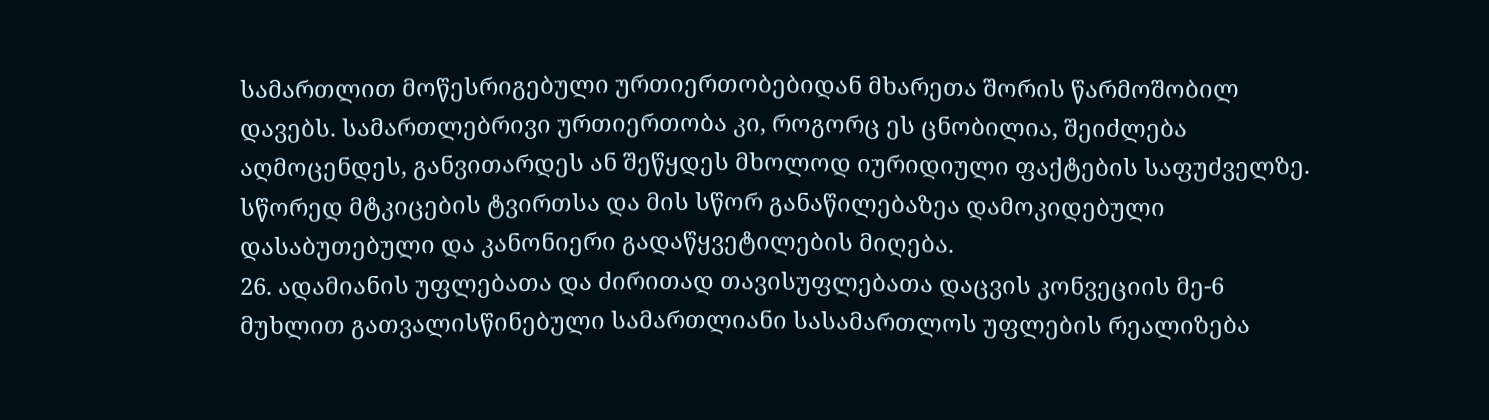სამართლით მოწესრიგებული ურთიერთობებიდან მხარეთა შორის წარმოშობილ დავებს. სამართლებრივი ურთიერთობა კი, როგორც ეს ცნობილია, შეიძლება აღმოცენდეს, განვითარდეს ან შეწყდეს მხოლოდ იურიდიული ფაქტების საფუძველზე. სწორედ მტკიცების ტვირთსა და მის სწორ განაწილებაზეა დამოკიდებული დასაბუთებული და კანონიერი გადაწყვეტილების მიღება.
26. ადამიანის უფლებათა და ძირითად თავისუფლებათა დაცვის კონვეციის მე-6 მუხლით გათვალისწინებული სამართლიანი სასამართლოს უფლების რეალიზება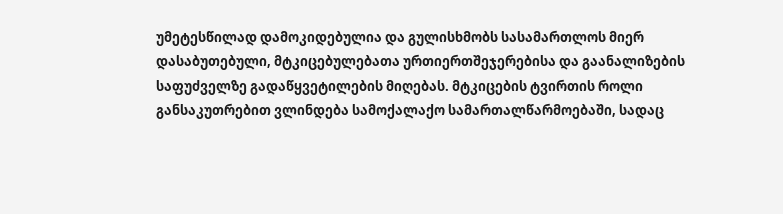უმეტესწილად დამოკიდებულია და გულისხმობს სასამართლოს მიერ დასაბუთებული, მტკიცებულებათა ურთიერთშეჯერებისა და გაანალიზების საფუძველზე გადაწყვეტილების მიღებას. მტკიცების ტვირთის როლი განსაკუთრებით ვლინდება სამოქალაქო სამართალწარმოებაში, სადაც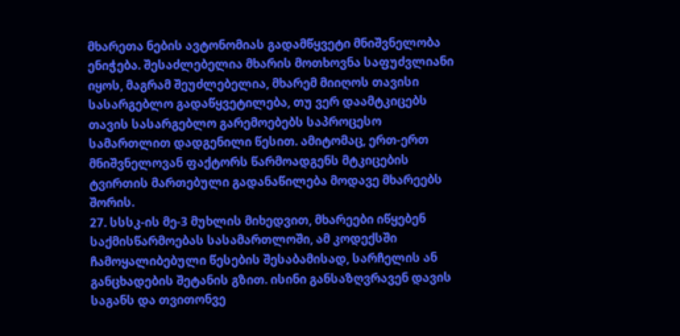მხარეთა ნების ავტონომიას გადამწყვეტი მნიშვნელობა ენიჭება. შესაძლებელია მხარის მოთხოვნა საფუძვლიანი იყოს, მაგრამ შეუძლებელია, მხარემ მიიღოს თავისი სასარგებლო გადაწყვეტილება, თუ ვერ დაამტკიცებს თავის სასარგებლო გარემოებებს საპროცესო სამართლით დადგენილი წესით. ამიტომაც, ერთ-ერთ მნიშვნელოვან ფაქტორს წარმოადგენს მტკიცების ტვირთის მართებული გადანაწილება მოდავე მხარეებს შორის.
27. სსსკ-ის მე-3 მუხლის მიხედვით, მხარეები იწყებენ საქმისწარმოებას სასამართლოში, ამ კოდექსში ჩამოყალიბებული წესების შესაბამისად, სარჩელის ან განცხადების შეტანის გზით. ისინი განსაზღვრავენ დავის საგანს და თვითონვე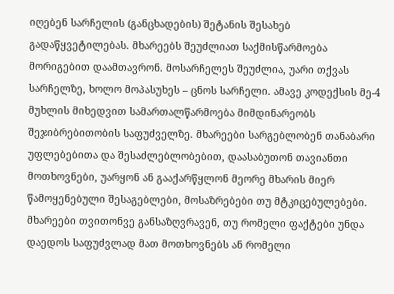იღებენ სარჩელის (განცხადების) შეტანის შესახებ გადაწყვეტილებას. მხარეებს შეუძლიათ საქმისწარმოება მორიგებით დაამთავრონ. მოსარჩელეს შეუძლია, უარი თქვას სარჩელზე, ხოლო მოპასუხეს – ცნოს სარჩელი. ამავე კოდექსის მე-4 მუხლის მიხედვით სამართალწარმოება მიმდინარეობს შეჯიბრებითობის საფუძველზე. მხარეები სარგებლობენ თანაბარი უფლებებითა და შესაძლებლობებით, დაასაბუთონ თავიანთი მოთხოვნები, უარყონ ან გააქარწყლონ მეორე მხარის მიერ წამოყენებული შესაგებლები, მოსაზრებები თუ მტკიცებულებები. მხარეები თვითონვე განსაზღვრავენ, თუ რომელი ფაქტები უნდა დაედოს საფუძვლად მათ მოთხოვნებს ან რომელი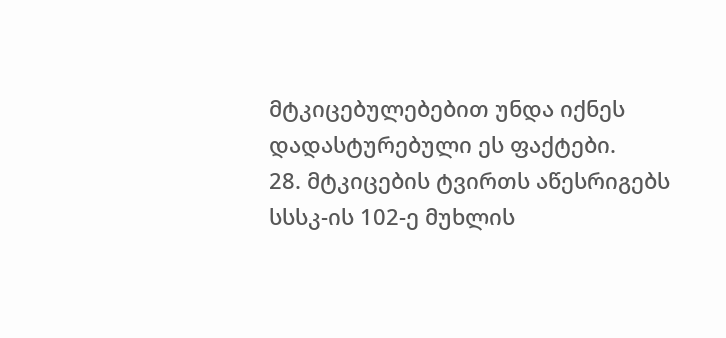მტკიცებულებებით უნდა იქნეს დადასტურებული ეს ფაქტები.
28. მტკიცების ტვირთს აწესრიგებს სსსკ-ის 102-ე მუხლის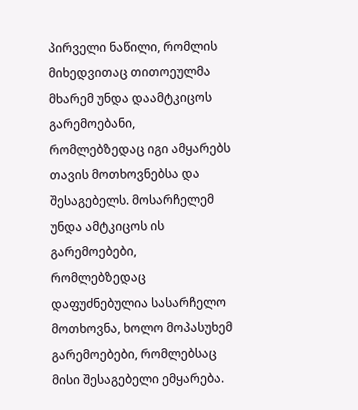პირველი ნაწილი, რომლის მიხედვითაც თითოეულმა მხარემ უნდა დაამტკიცოს გარემოებანი, რომლებზედაც იგი ამყარებს თავის მოთხოვნებსა და შესაგებელს. მოსარჩელემ უნდა ამტკიცოს ის გარემოებები, რომლებზედაც დაფუძნებულია სასარჩელო მოთხოვნა, ხოლო მოპასუხემ გარემოებები, რომლებსაც მისი შესაგებელი ემყარება.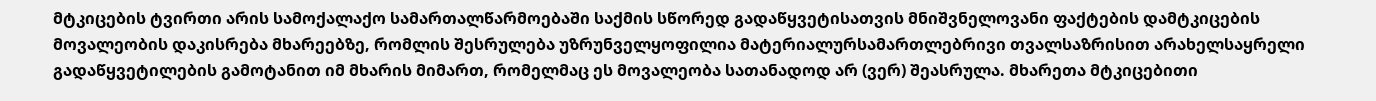მტკიცების ტვირთი არის სამოქალაქო სამართალწარმოებაში საქმის სწორედ გადაწყვეტისათვის მნიშვნელოვანი ფაქტების დამტკიცების მოვალეობის დაკისრება მხარეებზე, რომლის შესრულება უზრუნველყოფილია მატერიალურსამართლებრივი თვალსაზრისით არახელსაყრელი გადაწყვეტილების გამოტანით იმ მხარის მიმართ, რომელმაც ეს მოვალეობა სათანადოდ არ (ვერ) შეასრულა. მხარეთა მტკიცებითი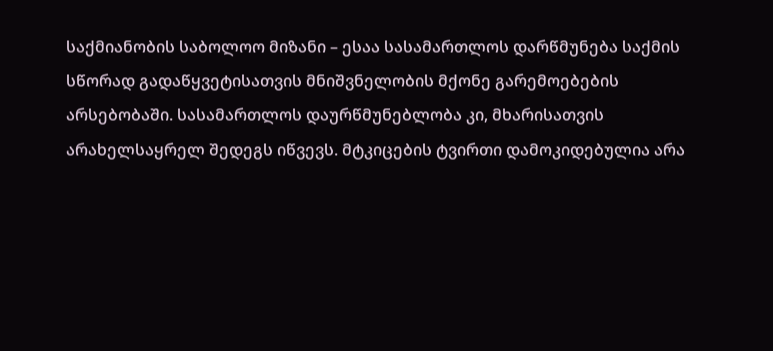საქმიანობის საბოლოო მიზანი – ესაა სასამართლოს დარწმუნება საქმის სწორად გადაწყვეტისათვის მნიშვნელობის მქონე გარემოებების არსებობაში. სასამართლოს დაურწმუნებლობა კი, მხარისათვის არახელსაყრელ შედეგს იწვევს. მტკიცების ტვირთი დამოკიდებულია არა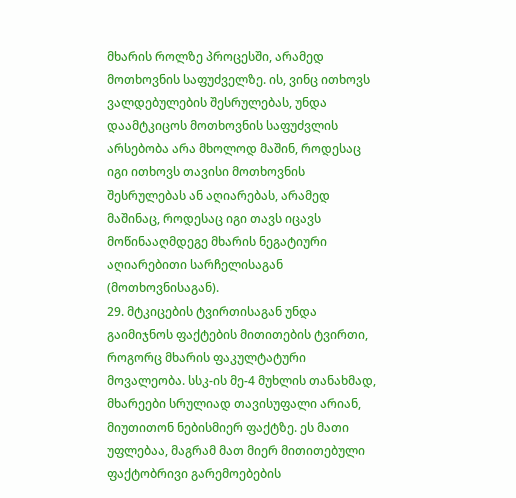მხარის როლზე პროცესში, არამედ მოთხოვნის საფუძველზე. ის, ვინც ითხოვს ვალდებულების შესრულებას, უნდა დაამტკიცოს მოთხოვნის საფუძვლის არსებობა არა მხოლოდ მაშინ, როდესაც იგი ითხოვს თავისი მოთხოვნის შესრულებას ან აღიარებას, არამედ მაშინაც, როდესაც იგი თავს იცავს მოწინააღმდეგე მხარის ნეგატიური აღიარებითი სარჩელისაგან (მოთხოვნისაგან).
29. მტკიცების ტვირთისაგან უნდა გაიმიჯნოს ფაქტების მითითების ტვირთი, როგორც მხარის ფაკულტატური მოვალეობა. სსკ-ის მე-4 მუხლის თანახმად, მხარეები სრულიად თავისუფალი არიან, მიუთითონ ნებისმიერ ფაქტზე. ეს მათი უფლებაა, მაგრამ მათ მიერ მითითებული ფაქტობრივი გარემოებების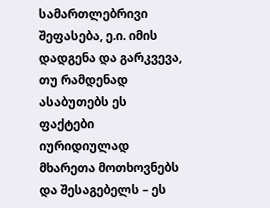სამართლებრივი შეფასება, ე.ი. იმის დადგენა და გარკვევა, თუ რამდენად ასაბუთებს ეს ფაქტები იურიდიულად მხარეთა მოთხოვნებს და შესაგებელს – ეს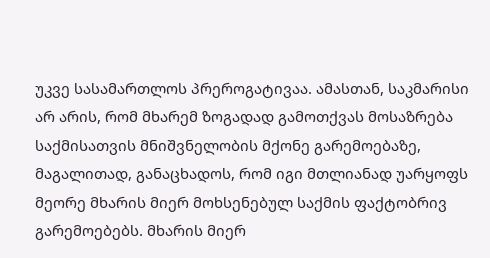უკვე სასამართლოს პრეროგატივაა. ამასთან, საკმარისი არ არის, რომ მხარემ ზოგადად გამოთქვას მოსაზრება საქმისათვის მნიშვნელობის მქონე გარემოებაზე, მაგალითად, განაცხადოს, რომ იგი მთლიანად უარყოფს მეორე მხარის მიერ მოხსენებულ საქმის ფაქტობრივ გარემოებებს. მხარის მიერ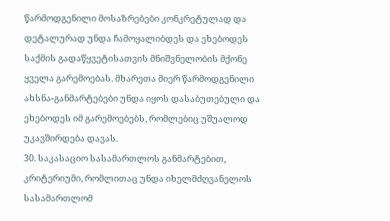წარმოდგენილი მოსაზრებები კონკრეტულად და დეტალურად უნდა ჩამოყალიბდეს და ეხებოდეს საქმის გადაწყვეტისათვის მნიშვნელობის მქონე ყველა გარემოებას. მხარეთა მიერ წარმოდგენილი ახსნა-განმარტებები უნდა იყოს დასაბუთებული და ეხებოდეს იმ გარემოებებს, რომლებიც უშუალოდ უკავშირდება დავას.
30. საკასაციო სასამართლოს განმარტებით, კრიტერიუმი, რომლითაც უნდა იხელმძღვანელოს სასამართლომ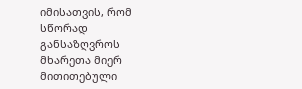იმისათვის, რომ სწორად განსაზღვროს მხარეთა მიერ მითითებული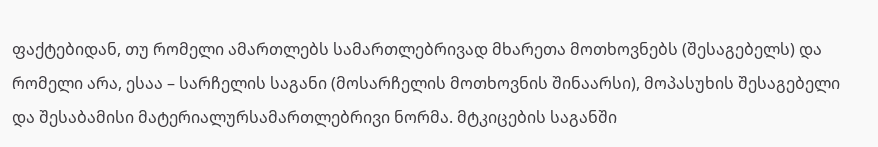ფაქტებიდან, თუ რომელი ამართლებს სამართლებრივად მხარეთა მოთხოვნებს (შესაგებელს) და რომელი არა, ესაა – სარჩელის საგანი (მოსარჩელის მოთხოვნის შინაარსი), მოპასუხის შესაგებელი და შესაბამისი მატერიალურსამართლებრივი ნორმა. მტკიცების საგანში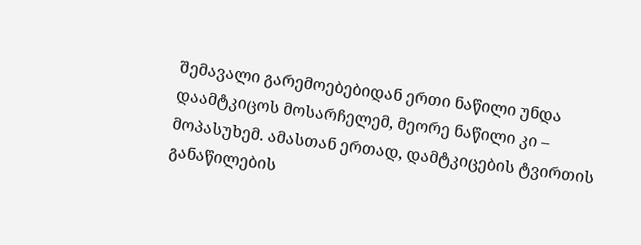შემავალი გარემოებებიდან ერთი ნაწილი უნდა დაამტკიცოს მოსარჩელემ, მეორე ნაწილი კი – მოპასუხემ. ამასთან ერთად, დამტკიცების ტვირთის განაწილების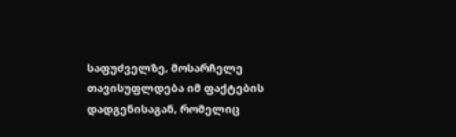საფუძველზე, მოსარჩელე თავისუფლდება იმ ფაქტების დადგენისაგან, რომელიც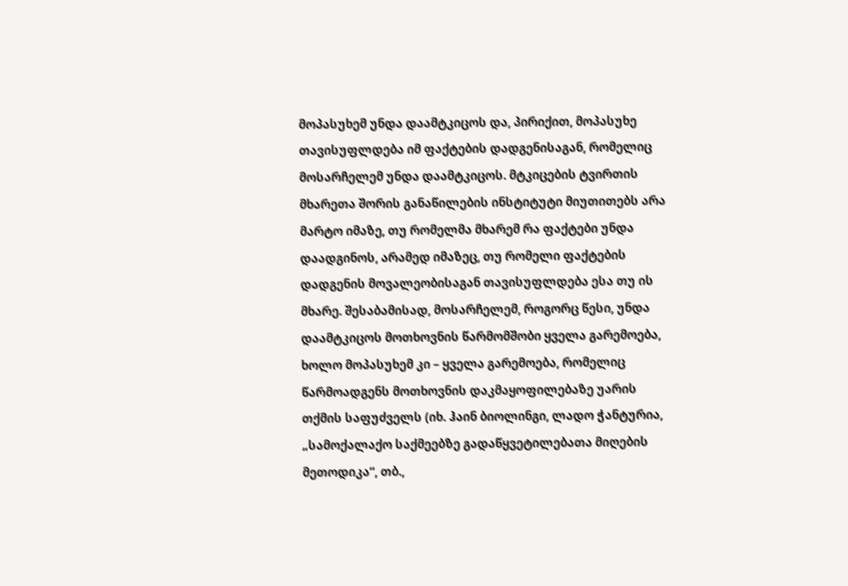მოპასუხემ უნდა დაამტკიცოს და, პირიქით, მოპასუხე თავისუფლდება იმ ფაქტების დადგენისაგან, რომელიც მოსარჩელემ უნდა დაამტკიცოს. მტკიცების ტვირთის მხარეთა შორის განაწილების ინსტიტუტი მიუთითებს არა მარტო იმაზე, თუ რომელმა მხარემ რა ფაქტები უნდა დაადგინოს, არამედ იმაზეც, თუ რომელი ფაქტების დადგენის მოვალეობისაგან თავისუფლდება ესა თუ ის მხარე. შესაბამისად, მოსარჩელემ, როგორც წესი, უნდა დაამტკიცოს მოთხოვნის წარმომშობი ყველა გარემოება, ხოლო მოპასუხემ კი – ყველა გარემოება, რომელიც წარმოადგენს მოთხოვნის დაკმაყოფილებაზე უარის თქმის საფუძველს (იხ. ჰაინ ბიოლინგი, ლადო ჭანტურია, „სამოქალაქო საქმეებზე გადაწყვეტილებათა მიღების მეთოდიკა“, თბ.,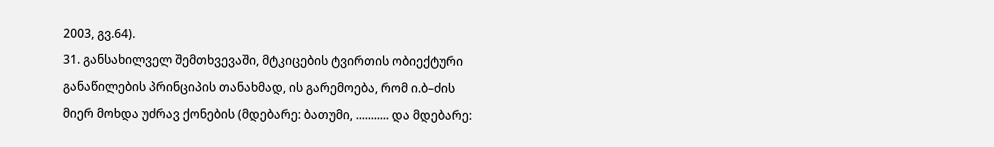2003, გვ.64).
31. განსახილველ შემთხვევაში, მტკიცების ტვირთის ობიექტური განაწილების პრინციპის თანახმად, ის გარემოება, რომ ი.ბ–ძის მიერ მოხდა უძრავ ქონების (მდებარე: ბათუმი, ........... და მდებარე: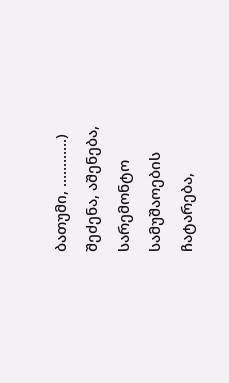ბათუმი, ............) შეძენა, აშენება, სარემონტო სამუშაოების ჩატარება,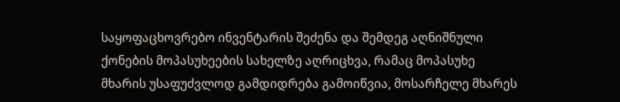საყოფაცხოვრებო ინვენტარის შეძენა და შემდეგ აღნიშნული ქონების მოპასუხეების სახელზე აღრიცხვა, რამაც მოპასუხე მხარის უსაფუძვლოდ გამდიდრება გამოიწვია, მოსარჩელე მხარეს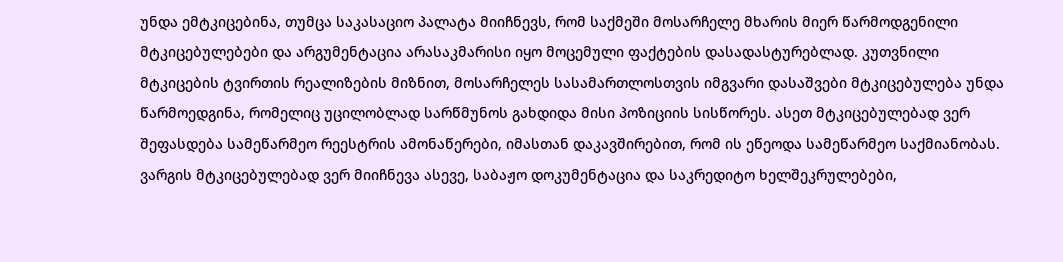უნდა ემტკიცებინა, თუმცა საკასაციო პალატა მიიჩნევს, რომ საქმეში მოსარჩელე მხარის მიერ წარმოდგენილი მტკიცებულებები და არგუმენტაცია არასაკმარისი იყო მოცემული ფაქტების დასადასტურებლად. კუთვნილი მტკიცების ტვირთის რეალიზების მიზნით, მოსარჩელეს სასამართლოსთვის იმგვარი დასაშვები მტკიცებულება უნდა წარმოედგინა, რომელიც უცილობლად სარწმუნოს გახდიდა მისი პოზიციის სისწორეს. ასეთ მტკიცებულებად ვერ შეფასდება სამეწარმეო რეესტრის ამონაწერები, იმასთან დაკავშირებით, რომ ის ეწეოდა სამეწარმეო საქმიანობას. ვარგის მტკიცებულებად ვერ მიიჩნევა ასევე, საბაჟო დოკუმენტაცია და საკრედიტო ხელშეკრულებები,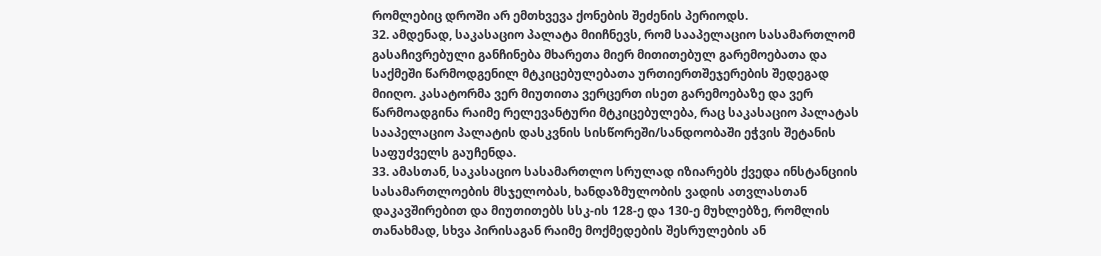რომლებიც დროში არ ემთხვევა ქონების შეძენის პერიოდს.
32. ამდენად, საკასაციო პალატა მიიჩნევს, რომ სააპელაციო სასამართლომ გასაჩივრებული განჩინება მხარეთა მიერ მითითებულ გარემოებათა და საქმეში წარმოდგენილ მტკიცებულებათა ურთიერთშეჯერების შედეგად მიიღო. კასატორმა ვერ მიუთითა ვერცერთ ისეთ გარემოებაზე და ვერ წარმოადგინა რაიმე რელევანტური მტკიცებულება, რაც საკასაციო პალატას სააპელაციო პალატის დასკვნის სისწორეში/სანდოობაში ეჭვის შეტანის საფუძველს გაუჩენდა.
33. ამასთან, საკასაციო სასამართლო სრულად იზიარებს ქვედა ინსტანციის სასამართლოების მსჯელობას, ხანდაზმულობის ვადის ათვლასთან დაკავშირებით და მიუთითებს სსკ-ის 128-ე და 130-ე მუხლებზე, რომლის თანახმად, სხვა პირისაგან რაიმე მოქმედების შესრულების ან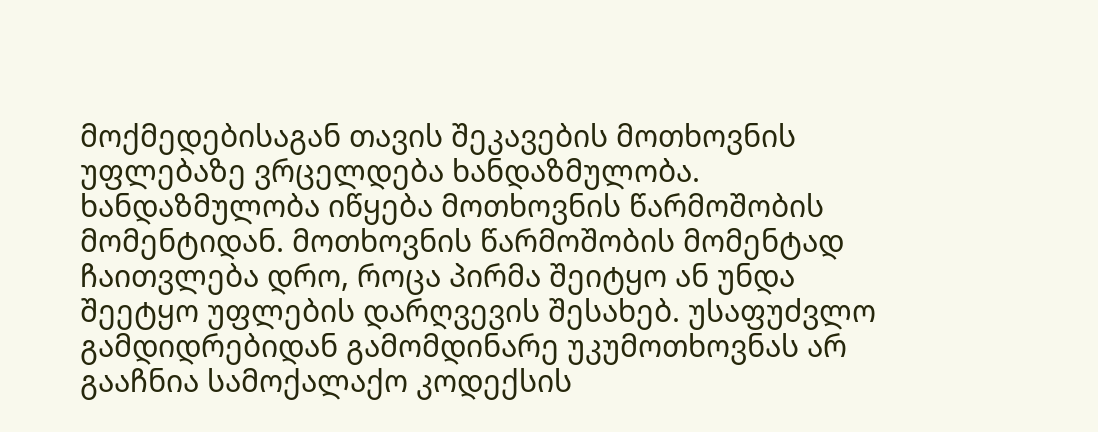მოქმედებისაგან თავის შეკავების მოთხოვნის უფლებაზე ვრცელდება ხანდაზმულობა. ხანდაზმულობა იწყება მოთხოვნის წარმოშობის მომენტიდან. მოთხოვნის წარმოშობის მომენტად ჩაითვლება დრო, როცა პირმა შეიტყო ან უნდა შეეტყო უფლების დარღვევის შესახებ. უსაფუძვლო გამდიდრებიდან გამომდინარე უკუმოთხოვნას არ გააჩნია სამოქალაქო კოდექსის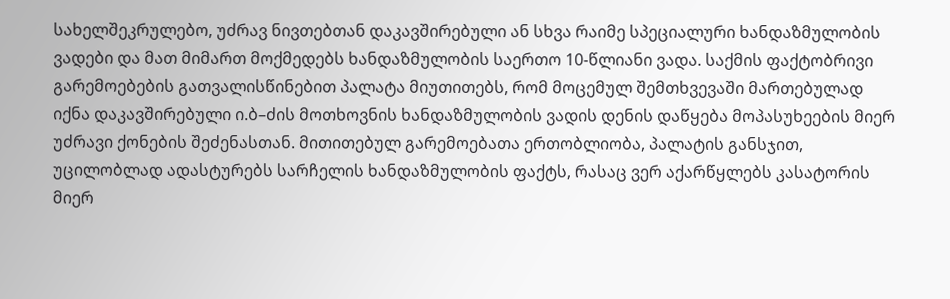სახელშეკრულებო, უძრავ ნივთებთან დაკავშირებული ან სხვა რაიმე სპეციალური ხანდაზმულობის ვადები და მათ მიმართ მოქმედებს ხანდაზმულობის საერთო 10-წლიანი ვადა. საქმის ფაქტობრივი გარემოებების გათვალისწინებით პალატა მიუთითებს, რომ მოცემულ შემთხვევაში მართებულად იქნა დაკავშირებული ი.ბ–ძის მოთხოვნის ხანდაზმულობის ვადის დენის დაწყება მოპასუხეების მიერ უძრავი ქონების შეძენასთან. მითითებულ გარემოებათა ერთობლიობა, პალატის განსჯით, უცილობლად ადასტურებს სარჩელის ხანდაზმულობის ფაქტს, რასაც ვერ აქარწყლებს კასატორის მიერ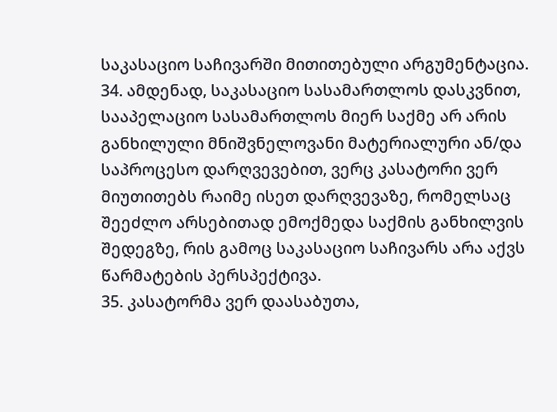საკასაციო საჩივარში მითითებული არგუმენტაცია.
34. ამდენად, საკასაციო სასამართლოს დასკვნით, სააპელაციო სასამართლოს მიერ საქმე არ არის განხილული მნიშვნელოვანი მატერიალური ან/და საპროცესო დარღვევებით, ვერც კასატორი ვერ მიუთითებს რაიმე ისეთ დარღვევაზე, რომელსაც შეეძლო არსებითად ემოქმედა საქმის განხილვის შედეგზე, რის გამოც საკასაციო საჩივარს არა აქვს წარმატების პერსპექტივა.
35. კასატორმა ვერ დაასაბუთა,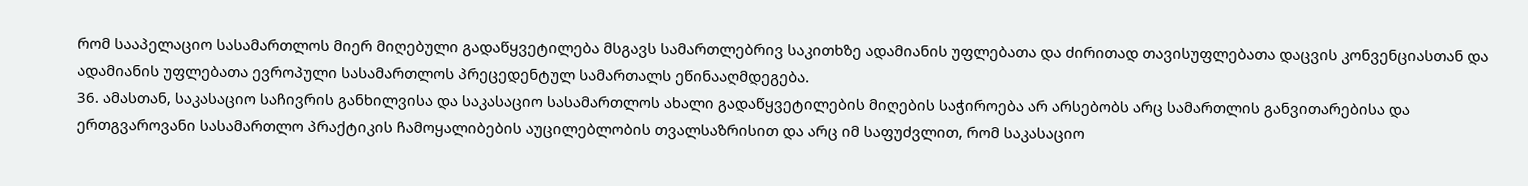რომ სააპელაციო სასამართლოს მიერ მიღებული გადაწყვეტილება მსგავს სამართლებრივ საკითხზე ადამიანის უფლებათა და ძირითად თავისუფლებათა დაცვის კონვენციასთან და ადამიანის უფლებათა ევროპული სასამართლოს პრეცედენტულ სამართალს ეწინააღმდეგება.
36. ამასთან, საკასაციო საჩივრის განხილვისა და საკასაციო სასამართლოს ახალი გადაწყვეტილების მიღების საჭიროება არ არსებობს არც სამართლის განვითარებისა და ერთგვაროვანი სასამართლო პრაქტიკის ჩამოყალიბების აუცილებლობის თვალსაზრისით და არც იმ საფუძვლით, რომ საკასაციო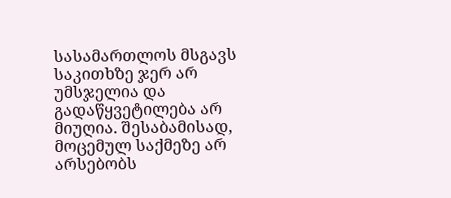სასამართლოს მსგავს საკითხზე ჯერ არ უმსჯელია და გადაწყვეტილება არ მიუღია. შესაბამისად, მოცემულ საქმეზე არ არსებობს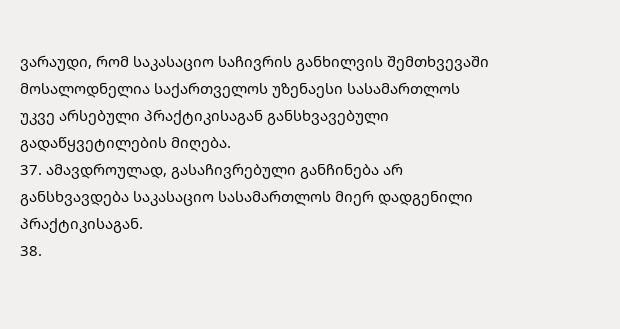ვარაუდი, რომ საკასაციო საჩივრის განხილვის შემთხვევაში მოსალოდნელია საქართველოს უზენაესი სასამართლოს უკვე არსებული პრაქტიკისაგან განსხვავებული გადაწყვეტილების მიღება.
37. ამავდროულად, გასაჩივრებული განჩინება არ განსხვავდება საკასაციო სასამართლოს მიერ დადგენილი პრაქტიკისაგან.
38.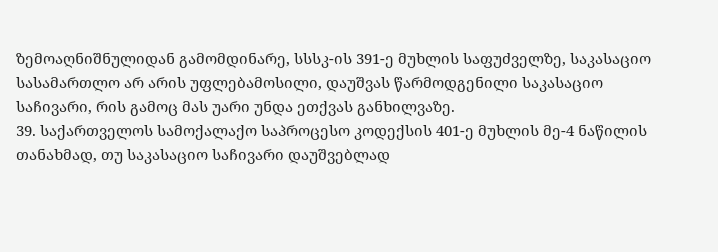ზემოაღნიშნულიდან გამომდინარე, სსსკ-ის 391-ე მუხლის საფუძველზე, საკასაციო სასამართლო არ არის უფლებამოსილი, დაუშვას წარმოდგენილი საკასაციო საჩივარი, რის გამოც მას უარი უნდა ეთქვას განხილვაზე.
39. საქართველოს სამოქალაქო საპროცესო კოდექსის 401-ე მუხლის მე-4 ნაწილის თანახმად, თუ საკასაციო საჩივარი დაუშვებლად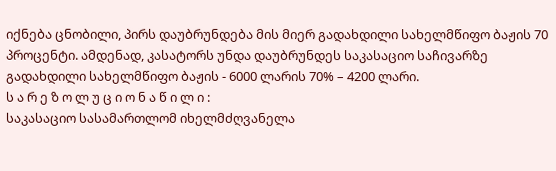იქნება ცნობილი, პირს დაუბრუნდება მის მიერ გადახდილი სახელმწიფო ბაჟის 70 პროცენტი. ამდენად, კასატორს უნდა დაუბრუნდეს საკასაციო საჩივარზე გადახდილი სახელმწიფო ბაჟის - 6000 ლარის 70% – 4200 ლარი.
ს ა რ ე ზ ო ლ უ ც ი ო ნ ა წ ი ლ ი :
საკასაციო სასამართლომ იხელმძღვანელა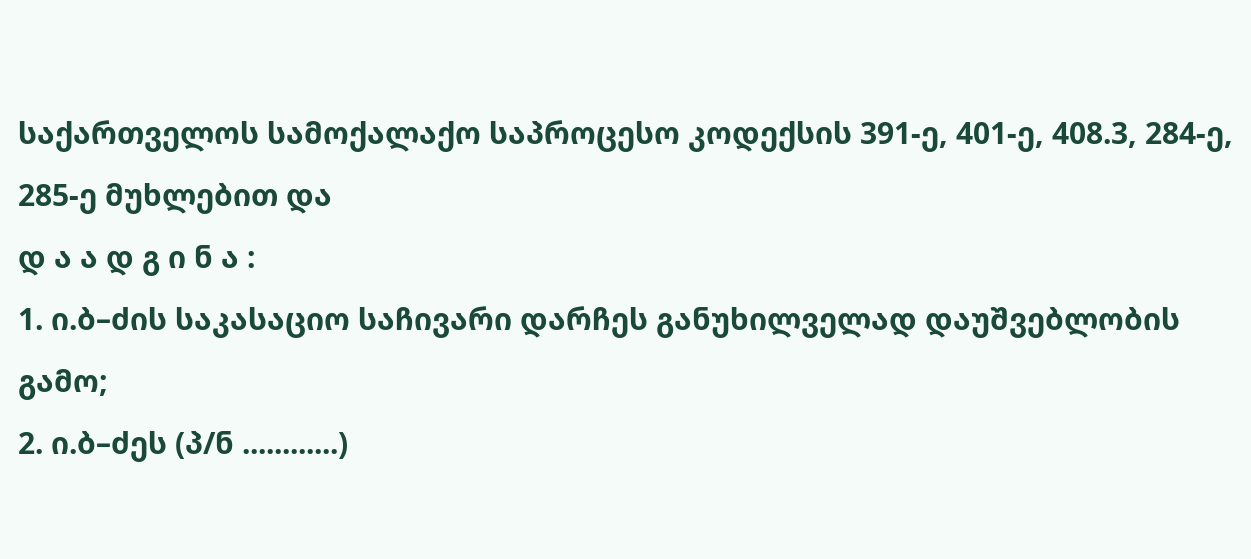საქართველოს სამოქალაქო საპროცესო კოდექსის 391-ე, 401-ე, 408.3, 284-ე, 285-ე მუხლებით და
დ ა ა დ გ ი ნ ა :
1. ი.ბ–ძის საკასაციო საჩივარი დარჩეს განუხილველად დაუშვებლობის გამო;
2. ი.ბ–ძეს (პ/ნ ............)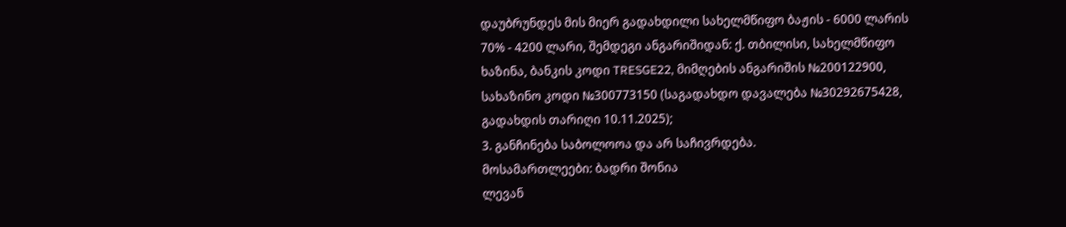დაუბრუნდეს მის მიერ გადახდილი სახელმწიფო ბაჟის - 6000 ლარის 70% - 4200 ლარი, შემდეგი ანგარიშიდან: ქ. თბილისი, სახელმწიფო ხაზინა, ბანკის კოდი TRESGE22, მიმღების ანგარიშის №200122900, სახაზინო კოდი №300773150 (საგადახდო დავალება №30292675428, გადახდის თარიღი 10.11.2025);
3. განჩინება საბოლოოა და არ საჩივრდება.
მოსამართლეები: ბადრი შონია
ლევან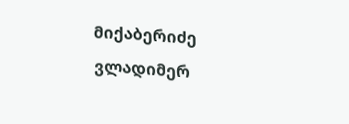მიქაბერიძე
ვლადიმერ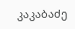კაკაბაძე